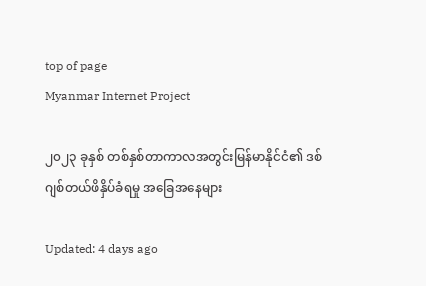top of page
Myanmar Internet Project

၂၀၂၃ ခုနှစ် တစ်နှစ်တာကာလအတွင်းမြန်မာနိုင်ငံ၏ ဒစ်ဂျစ်တယ်ဖိနှိပ်ခံရမှု အခြေအနေများ

Updated: 4 days ago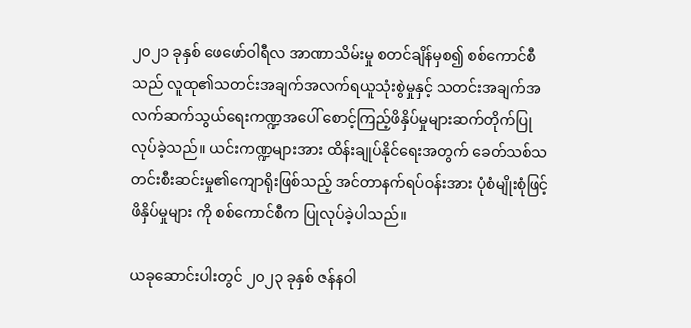၂၀၂၁ ခုနှစ် ဖေဖော်ဝါရီလ အာဏာသိမ်းမှု စတင်ချိန်မှစ၍ စစ်ကောင်စီသည် လူထု၏သတင်းအချက်အလက်ရယူသုံးစွဲမှုနှင့် သတင်းအချက်အလက်ဆက်သွယ်ရေးကဏ္ဍအပေါ် စောင့်ကြည့်ဖိနှိပ်မှုများဆက်တိုက်ပြုလုပ်ခဲ့သည်။ ယင်းကဏ္ဍများအား ထိန်းချုပ်နိုင်ရေးအတွက် ခေတ်သစ်သတင်းစီးဆင်းမှု၏ကျောရိုးဖြစ်သည့် အင်တာနက်ရပ်ဝန်းအား ပုံစံမျိုးစုံဖြင့် ဖိနှိပ်မှုများ ကို စစ်ကောင်စီက ပြုလုပ်ခဲ့ပါသည်။

ယခုဆောင်းပါးတွင် ၂၀၂၃ ခုနှစ် ဇန်နဝါ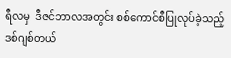ရီလမှ  ဒီဇင်ဘာလအတွင်း စစ်ကောင်စီပြုလုပ်ခဲ့သည့် ဒစ်ဂျစ်တယ်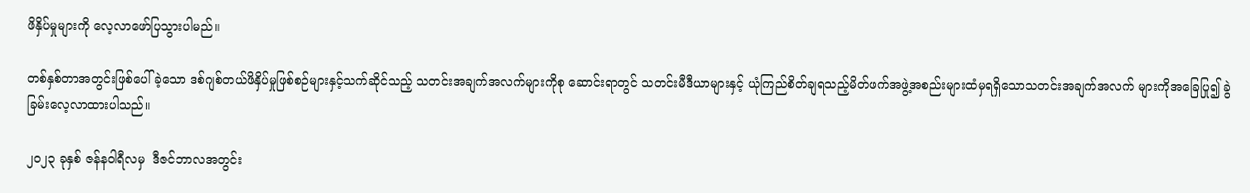ဖိနှိပ်မှုများကို လေ့လာဖော်ပြသွားပါမည်။

တစ်နှစ်တာအတွင်းဖြစ်ပေါ်ခဲ့သော ဒစ်ဂျစ်တယ်ဖိနှိပ်မှုဖြစ်စဉ်များနှင့်သက်ဆိုင်သည့် သတင်းအချက်အလက်များကိုစု ဆောင်းရာတွင် သတင်းမီဒီယာများနှင့် ယုံကြည်စိတ်ချရသည့်မိတ်ဖက်အဖွဲ့အစည်းများထံမှရရှိသောသတင်းအချက်အလက် များကိုအခြေပြု၍ ခွဲခြမ်းလေ့လာထားပါသည်။

၂၀၂၃ ခုနှစ် ဇန်နဝါရီလမှ  ဒီဇင်ဘာလအတွင်း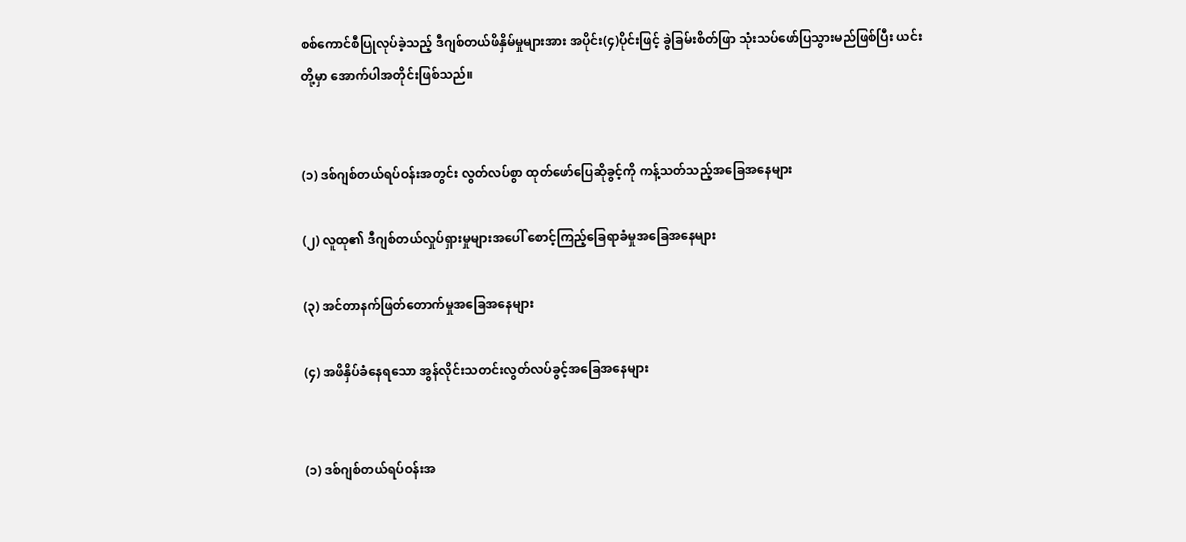စစ်ကောင်စီပြုလုပ်ခဲ့သည့် ဒီဂျစ်တယ်ဖိနှိမ်မှုများအား အပိုင်း(၄)ပိုင်းဖြင့် ခွဲခြမ်းစိတ်ဖြာ သုံးသပ်ဖော်ပြသွားမည်ဖြစ်ပြီး ယင်းတို့မှာ အောက်ပါအတိုင်းဖြစ်သည်။


(၁) ဒစ်ဂျစ်တယ်ရပ်ဝန်းအတွင်း လွတ်လပ်စွာ ထုတ်ဖော်ပြေဆိုခွင့်ကို ကန့်သတ်သည့်အခြေအနေများ

(၂) လူထု၏ ဒီဂျစ်တယ်လှုပ်ရှားမှုများအပေါ် စောင့်ကြည့်ခြေရာခံမှုအခြေအနေများ

(၃) အင်တာနက်ဖြတ်တောက်မှုအခြေအနေများ

(၄) အဖိနှိပ်ခံနေရသော အွန်လိုင်းသတင်းလွတ်လပ်ခွင့်အခြေအနေများ


(၁) ဒစ်ဂျစ်တယ်ရပ်ဝန်းအ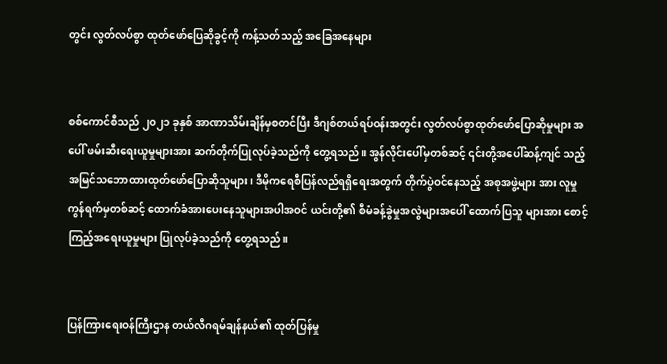တွင်း လွတ်လပ်စွာ ထုတ်ဖော်ပြေဆိုခွင့်ကို ကန့်သတ်သည့် အခြေအနေများ


စစ်ကောင်စီသည် ၂၀၂၁ ခုနှစ် အာဏာသိမ်းချိန်မှစတင်ပြီး ဒီဂျစ်တယ်ရပ်ဝန်းအတွင်း လွတ်လပ်စွာထုတ်ဖော်ပြောဆိုမှုများ အပေါ် ဖမ်းဆီးရေးယူမှုများအား ဆက်တိုက်ပြုလုပ်ခဲ့သည်ကို တွေ့ရသည်။ အွန်လိုင်းပေါ်မှတစ်ဆင့် ၎င်းတို့အပေါ်ဆန့်ကျင် သည့် အမြင်သဘောထားထုတ်ဖော်ပြောဆိုသူများ၊ ဒီမိုကရေစီပြန်လည်ရရှိရေးအတွက် တိုက်ပွဲဝင်နေသည့် အစုအဖွဲ့များ အား လူမှုကွန်ရက်မှတစ်ဆင့် ထောက်ခံအားပေးနေသူများအပါအဝင် ယင်းတို့၏ စီမံခန့်ခွဲမှုအလွဲများအပေါ် ထောက်ပြသူ များအား စောင့်ကြည့်အရေးယူမှုများ ပြုလုပ်ခဲ့သည်ကို တွေ့ရသည်။


ပြန်ကြားရေးဝန်ကြီးဌာန တယ်လီဂရမ်ချန်နယ်၏ ထုတ်ပြန်မှု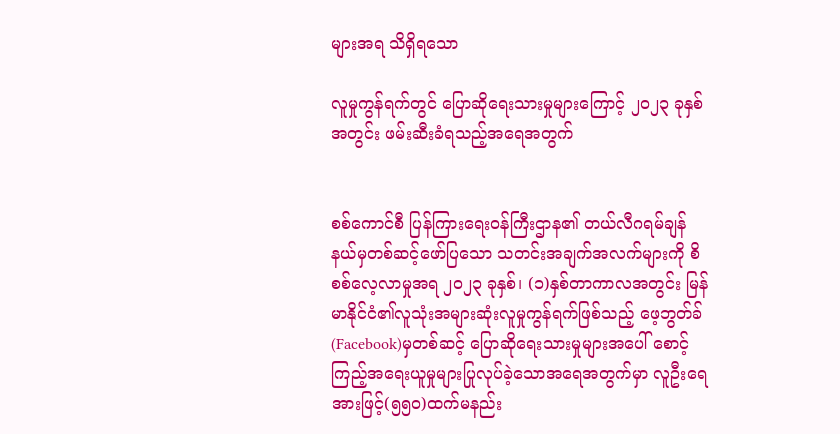များအရ သိရှိရသော

လူမှုကွန်ရက်တွင် ပြောဆိုရေးသားမှုများကြောင့် ၂၀၂၃ ခုနှစ်အတွင်း ဖမ်းဆီးခံရသည့်အရေအတွက်


စစ်ကောင်စီ ပြန်ကြားရေးဝန်ကြီးဌာန၏ တယ်လီဂရမ်ချန်နယ်မှတစ်ဆင့်ဖော်ပြသော သတင်းအချက်အလက်များကို စိစစ်လေ့လာမှုအရ ၂၀၂၃ ခုနှစ်၊ (၁)နှစ်တာကာလအတွင်း မြန်မာနိုင်ငံ၏လူသုံးအများဆုံးလူမှုကွန်ရက်ဖြစ်သည့် ဖေ့ဘွတ်ခ် (Facebook)မှတစ်ဆင့် ပြောဆိုရေးသားမှုများအပေါ် စောင့်ကြည့်အရေးယူမှုများပြုလုပ်ခဲ့သောအရေအတွက်မှာ လူဦးရေအားဖြင့်(၅၅၀)ထက်မနည်း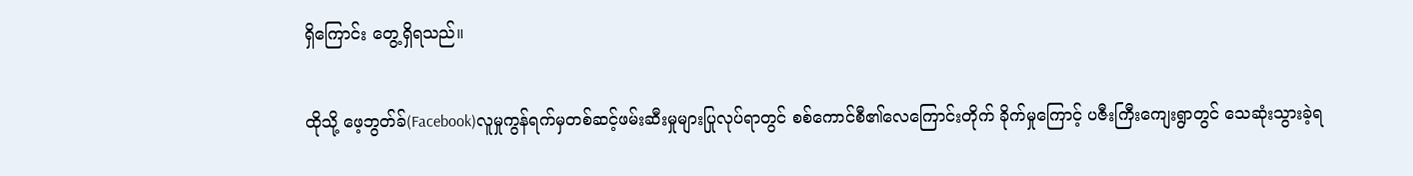ရှိကြောင်း တွေ့ရှိရသည်။

ထိုသို့ ဖေ့ဘွတ်ခ်(Facebook)လူမှုကွန်ရက်မှတစ်ဆင့်ဖမ်းဆီးမှုများပြုလုပ်ရာတွင် စစ်ကောင်စီ၏လေကြောင်းတိုက် ခိုက်မှုကြောင့် ပဇီးကြီးကျေးရွာတွင် သေဆုံးသွားခဲ့ရ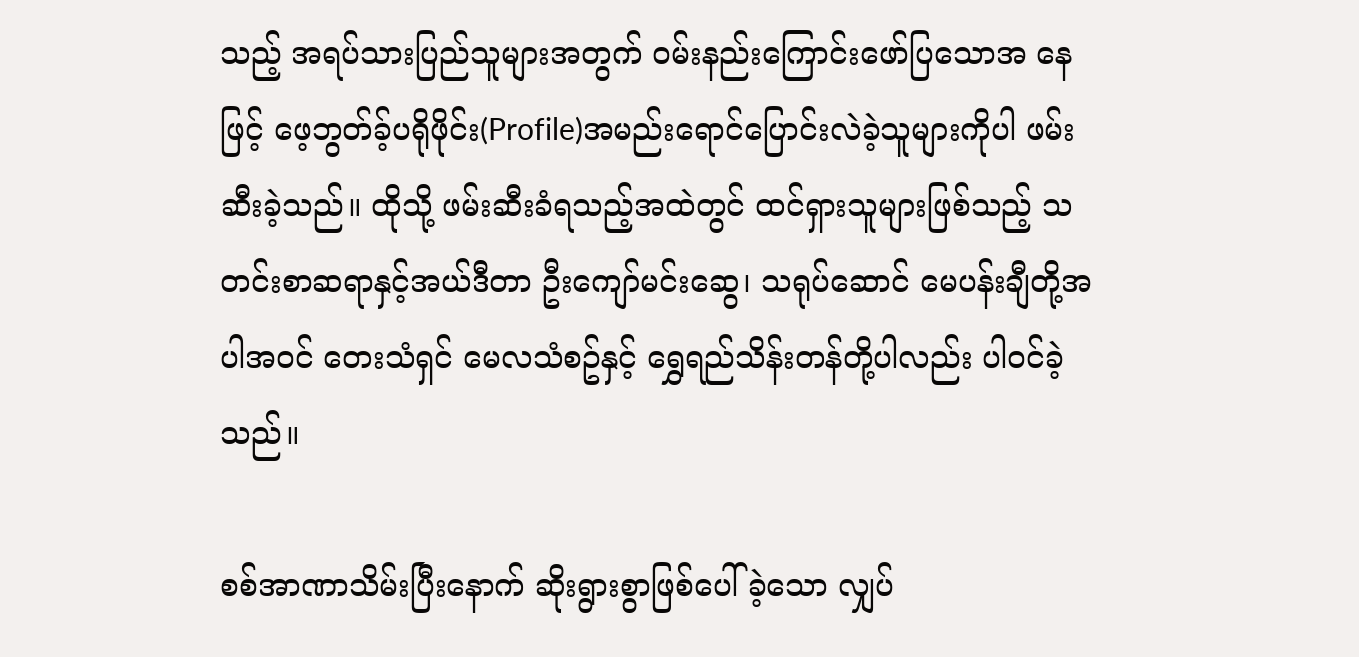သည့် အရပ်သားပြည်သူများအတွက် ဝမ်းနည်းကြောင်းဖော်ပြသောအ နေဖြင့် ဖေ့ဘွတ်ခ့်ပရိုဖိုင်း(Profile)အမည်းရောင်ပြောင်းလဲခဲ့သူများကိုပါ ဖမ်းဆီးခဲ့သည်။ ထိုသို့ ဖမ်းဆီးခံရသည့်အထဲတွင် ထင်ရှားသူများဖြစ်သည့် သတင်းစာဆရာနှင့်အယ်ဒီတာ ဦးကျော်မင်းဆွေ၊ သရုပ်ဆောင် မေပန်းချီတို့အပါအဝင် တေးသံရှင် မေလသံစဥ်နှင့် ရွှေရည်သိန်းတန်တို့ပါလည်း ပါဝင်ခဲ့သည်။

စစ်အာဏာသိမ်းပြီးနောက် ဆိုးရွားစွာဖြစ်ပေါ်ခဲ့သော လျှပ်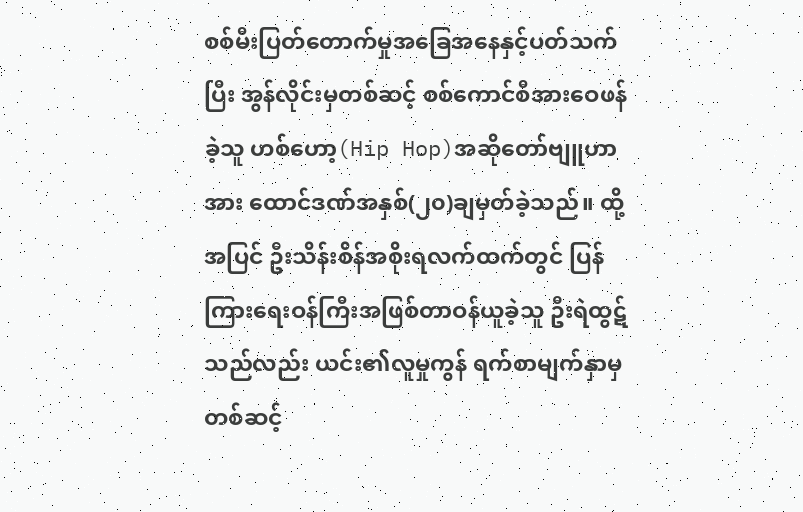စစ်မီးပြတ်တောက်မှုအခြေအနေနှင့်ပတ်သက်ပြီး အွန်လိုင်းမှတစ်ဆင့် စစ်ကောင်စီအားဝေဖန်ခဲ့သူ ဟစ်ဟော့(Hip Hop)အဆိုတော်ဗျူဟာအား ထောင်ဒဏ်အနှစ်(၂၀)ချမှတ်ခဲ့သည်။ ထို့အပြင် ဦးသိန်းစိန်အစိုးရလက်ထက်တွင် ပြန်ကြားရေးဝန်ကြီးအဖြစ်တာဝန်ယူခဲ့သူ ဦးရဲထွဋ်သည်လည်း ယင်း၏လူမှုကွန် ရက်စာမျက်နှာမှတစ်ဆင့်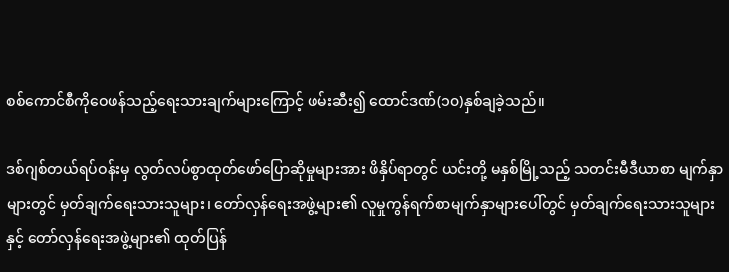စစ်ကောင်စီကိုဝေဖန်သည့်ရေးသားချက်များကြောင့် ဖမ်းဆီး၍ ထောင်ဒဏ်(၁၀)နှစ်ချခဲ့သည်။

ဒစ်ဂျစ်တယ်ရပ်ဝန်းမှ လွတ်လပ်စွာထုတ်ဖော်ပြောဆိုမှုများအား ဖိနှိပ်ရာတွင် ယင်းတို့ မနှစ်မြို့သည့် သတင်းမီဒီယာစာ မျက်နှာများတွင် မှတ်ချက်ရေးသားသူများ၊ တော်လှန်ရေးအဖွဲ့များ၏ လူမှုကွန်ရက်စာမျက်နှာများပေါ်တွင် မှတ်ချက်ရေးသားသူများနှင့် တော်လှန်ရေးအဖွဲ့များ၏ ထုတ်ပြန်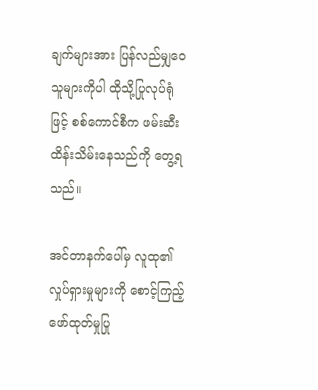ချက်များအား ပြန်လည်မျှဝေသူများကိုပါ ထိုသို့ပြုလုပ်ရုံဖြင့် စစ်ကောင်စီက ဖမ်းဆီးထိန်းသိမ်းနေသည်ကို တွေ့ရသည်။

အင်တာနက်ပေါ်မှ လူထု၏လှုပ်ရှားမှုများကို စောင့်ကြည့်ဖော်ထုတ်မှုပြု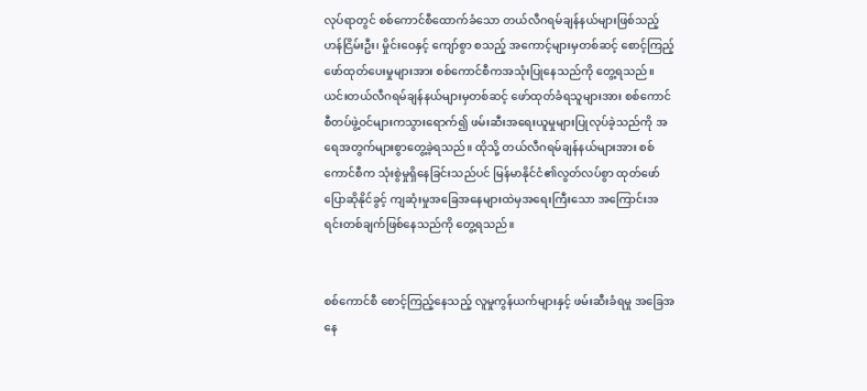လုပ်ရာတွင် စစ်ကောင်စီထောက်ခံသော တယ်လီဂရမ်ချန်နယ်များဖြစ်သည့် ဟန်ငြိမ်းဦး၊ မှိုင်းဝေနှင့် ကျော်စွာ စသည့် အကောင့်များမှတစ်ဆင့် စောင့်ကြည့်ဖော်ထုတ်ပေးမှုများအား စစ်ကောင်စီကအသုံးပြုနေသည်ကို တွေ့ရသည်။ ယင်းတယ်လီဂရမ်ချန်နယ်များမှတစ်ဆင့် ဖော်ထုတ်ခံရသူများအား စစ်ကောင်စီတပ်ဖွဲ့ဝင်များကသွားရောက်၍ ဖမ်းဆီးအရေးယူမှုများပြုလုပ်ခဲ့သည်ကို အရေအတွက်များစွာတွေ့ခဲ့ရသည်။ ထိုသို့ တယ်လီဂရမ်ချန်နယ်များအား စစ်ကောင်စီက သုံးစွဲမှုရှိနေခြင်းသည်ပင် မြန်မာနိုင်ငံ၏လွတ်လပ်စွာ ထုတ်ဖော်ပြောဆိုနိုင်ခွင့် ကျဆုံးမှုအခြေအနေများထဲမှအရေးကြီးသော အကြောင်းအရင်းတစ်ချက်ဖြစ်နေသည်ကို တွေ့ရသည်။


စစ်ကောင်စီ စောင့်ကြည့်နေသည့် လူမှုကွန်ယက်များနှင့် ဖမ်းဆီးခံရမှု အခြေအနေ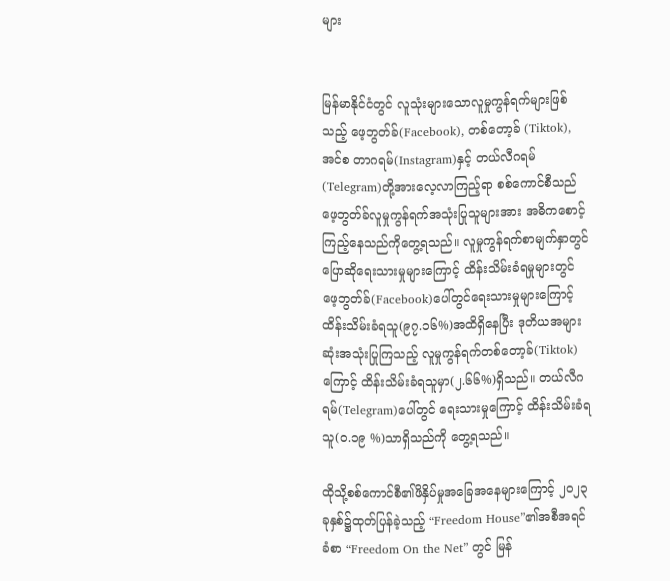များ


မြန်မာနိုင်ငံတွင် လူသုံးများသောလူမှုကွန်ရက်များဖြစ်သည့် ဖေ့ဘွတ်ခ်(Facebook), တစ်တော့ခ် (Tiktok), အင်စ တာဂရမ်(Instagram)နှင့် တယ်လီဂရမ်(Telegram)တို့အားလေ့လာကြည့်ရာ စစ်ကောင်စီသည် ဖေ့ဘွတ်ခ်လူမှုကွန်ရက်အသုံးပြုသူများအား အဓိကစောင့်ကြည့်နေသည်ကိုတွေ့ရသည်။ လူမှုကွန်ရက်စာမျက်နှာတွင် ပြောဆိုရေးသားမှုများကြောင့် ထိန်းသိမ်းခံရမှုများတွင် ဖေ့ဘွတ်ခ်(Facebook)ပေါ်တွင်ရေးသားမှုများကြောင့် ထိန်းသိမ်းခံရသူ(၉၇.၁၆%)အထိရှိနေပြီး ဒုတိယအများဆုံးအသုံးပြုကြသည့် လူမှုကွန်ရက်တစ်တော့ခ်(Tiktok)ကြောင့် ထိန်းသိမ်းခံရသူမှာ(၂.၆၆%)ရှိသည်။ တယ်လီဂရမ်(Telegram)ပေါ်တွင် ရေးသားမှုကြောင့် ထိန်းသိမ်းခံရသူ(၀.၁၉ %)သာရှိသည်ကို တွေ့ရသည်။

ထိုသို့စစ်ကောင်စီ၏ဖိနှိပ်မှုအခြေအနေများကြောင့် ၂၀၂၃ ခုနှစ်၌ထုတ်ပြန်ခဲ့သည့် “Freedom House”၏အစီအရင် ခံစာ “Freedom On the Net” တွင် မြန်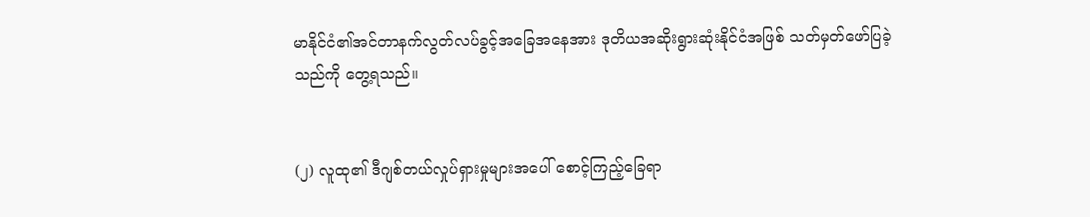မာနိုင်ငံ၏အင်တာနက်လွတ်လပ်ခွင့်အခြေအနေအား ဒုတိယအဆိုးရွားဆုံးနိုင်ငံအဖြစ် သတ်မှတ်ဖော်ပြခဲ့သည်ကို တွေ့ရသည်။


(၂) လူထု၏ ဒီဂျစ်တယ်လှုပ်ရှားမှုများအပေါ် စောင့်ကြည့်ခြေရာ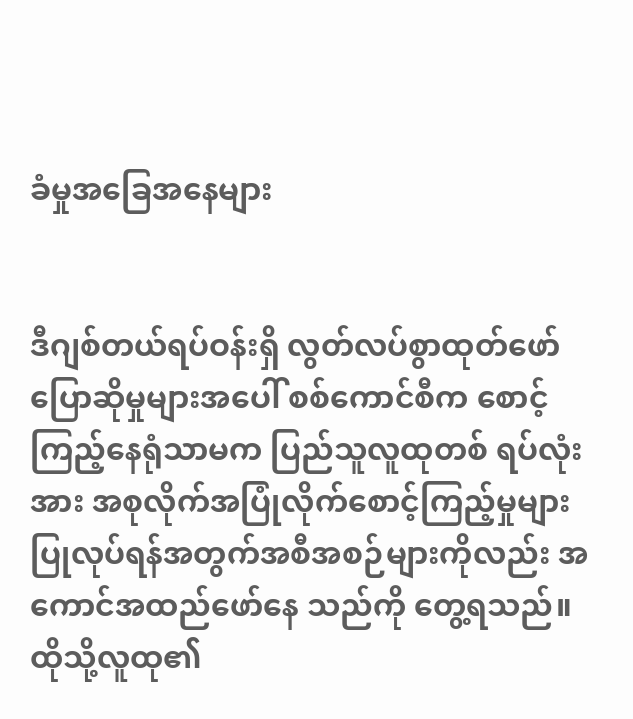ခံမှုအခြေအနေများ


ဒီဂျစ်တယ်ရပ်ဝန်းရှိ လွတ်လပ်စွာထုတ်ဖော်ပြောဆိုမှုများအပေါ် စစ်ကောင်စီက စောင့်ကြည့်နေရုံသာမက ပြည်သူလူထုတစ် ရပ်လုံးအား အစုလိုက်အပြုံလိုက်စောင့်ကြည့်မှုများပြုလုပ်ရန်အတွက်အစီအစဉ်များကိုလည်း အကောင်အထည်ဖော်နေ သည်ကို တွေ့ရသည်။ ထိုသို့လူထု၏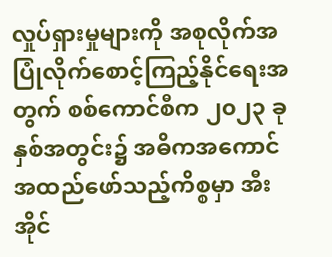လှုပ်ရှားမှုများကို အစုလိုက်အပြုံလိုက်စောင့်ကြည့်နိုင်ရေးအတွက် စစ်ကောင်စီက ၂၀၂၃ ခုနှစ်အတွင်း၌ အဓိကအကောင်အထည်ဖော်သည့်ကိစ္စမှာ အီးအိုင်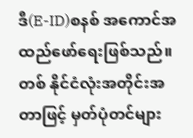ဒီ(E-ID)စနစ် အကောင်အထည်ဖော်ရေးဖြစ်သည်။ တစ် နိုင်ငံလုံးအတိုင်းအတာဖြင့် မှတ်ပုံတင်များ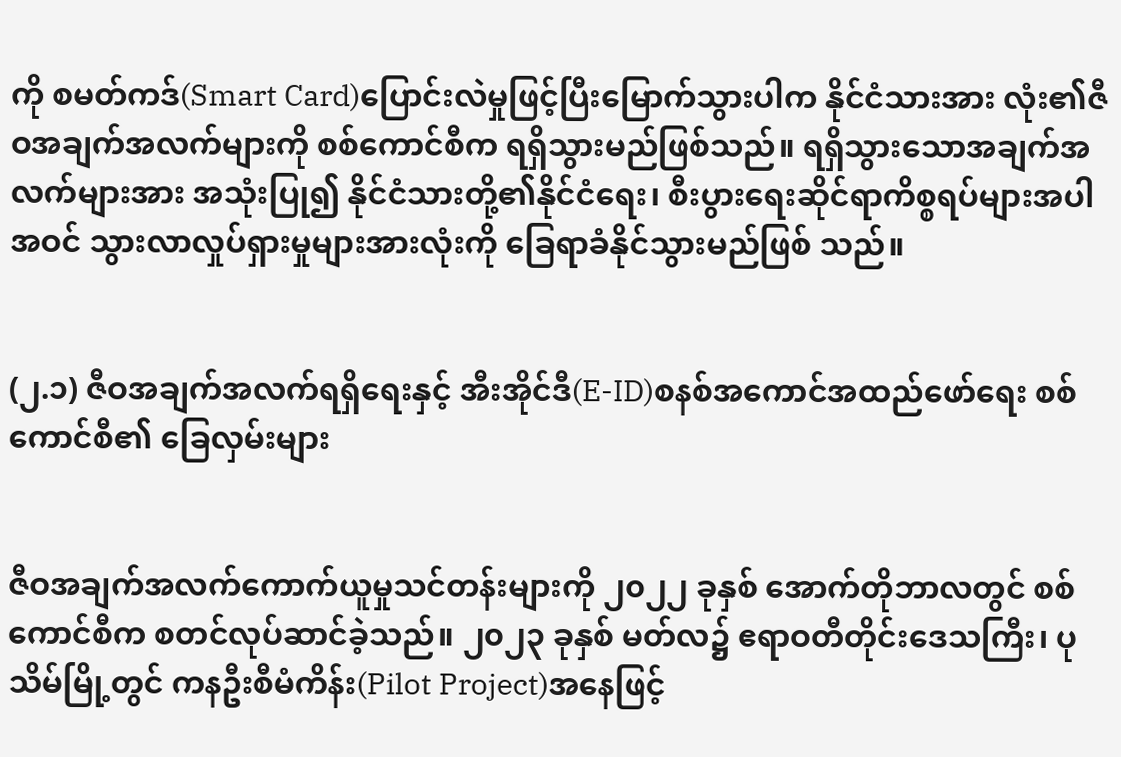ကို စမတ်ကဒ်(Smart Card)ပြောင်းလဲမှုဖြင့်ပြီးမြောက်သွားပါက နိုင်ငံသားအား လုံး၏ဇီဝအချက်အလက်များကို စစ်ကောင်စီက ရရှိသွားမည်ဖြစ်သည်။ ရရှိသွားသောအချက်အလက်များအား အသုံးပြု၍ နိုင်ငံသားတို့၏နိုင်ငံရေး၊ စီးပွားရေးဆိုင်ရာကိစ္စရပ်များအပါအဝင် သွားလာလှုပ်ရှားမှုများအားလုံးကို ခြေရာခံနိုင်သွားမည်ဖြစ် သည်။


(၂.၁) ဇီဝအချက်အလက်ရရှိရေးနှင့် အီးအိုင်ဒီ(E-ID)စနစ်အကောင်အထည်ဖော်ရေး စစ်ကောင်စီ၏ ခြေလှမ်းများ


ဇီဝအချက်အလက်ကောက်ယူမှုသင်တန်းများကို ၂၀၂၂ ခုနှစ် အောက်တိုဘာလတွင် စစ်ကောင်စီက စတင်လုပ်ဆာင်ခဲ့သည်။ ၂၀၂၃ ခုနှစ် မတ်လ၌ ဧရာဝတီတိုင်းဒေသကြီး၊ ပုသိမ်မြို့တွင် ကနဦးစီမံကိန်း(Pilot Project)အနေဖြင့်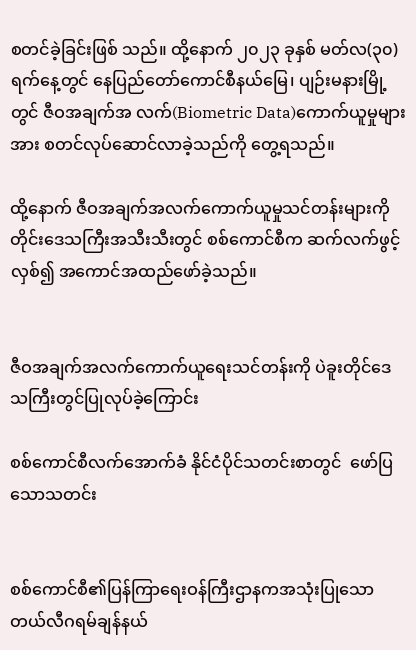စတင်ခဲ့ခြင်းဖြစ် သည်။ ထို့နောက် ၂၀၂၃ ခုနှစ် မတ်လ(၃၀)ရက်နေ့တွင် နေပြည်တော်ကောင်စီနယ်မြေ၊ ပျဉ်းမနားမြို့တွင် ဇီဝအချက်အ လက်(Biometric Data)ကောက်ယူမှုများအား စတင်လုပ်ဆောင်လာခဲ့သည်ကို တွေ့ရသည်။

ထို့နောက် ဇီဝအချက်အလက်ကောက်ယူမှုသင်တန်းများကို တိုင်းဒေသကြီးအသီးသီးတွင် စစ်ကောင်စီက ဆက်လက်ဖွင့်လှစ်၍ အကောင်အထည်ဖော်ခဲ့သည်။


ဇီဝအချက်အလက်ကောက်ယူရေးသင်တန်းကို ပဲခူးတိုင်ဒေသကြီးတွင်ပြုလုပ်ခဲ့ကြောင်း

စစ်ကောင်စီလက်အောက်ခံ နိုင်ငံပိုင်သတင်းစာတွင်  ဖော်ပြသောသတင်း


စစ်ကောင်စီ၏ပြန်ကြာရေးဝန်ကြီးဌာနကအသုံးပြုသောတယ်လီဂရမ်ချန်နယ်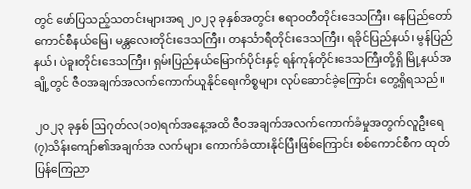တွင် ဖော်ပြသည့်သတင်းများအရ ၂၀၂၃ ခုနှစ်အတွင်း ဧရာဝတီတိုင်းဒေသကြီး၊ နေပြည်တော်ကောင်စီနယ်မြေ၊ မန္တလေးတိုင်းဒေသကြီး၊ တနင်္သာရီတိုင်းဒေသကြီး၊ ရခိုင်ပြည်နယ်၊ မွန်ပြည်နယ်၊ ပဲခူးတိုင်းဒေသကြီး၊ ရှမ်းပြည်နယ်မြောက်ပိုင်းနှင့် ရန်ကုန်တိုင်းဒေသကြီးတို့ရှိ မြို့နယ်အချို့တွင် ဇီဝအချက်အလက်ကောက်ယူနိုင်ရေးကိစ္စများ လုပ်ဆောင်ခဲ့ကြောင်း တွေ့ရှိရသည်။

၂၀၂၃ ခုနှစ် ဩဂုတ်လ(၁၀)ရက်အနေ့အထိ ဇီဝအချက်အလက်ကောက်ခံမှုအတွက်လူဦးရေ(၇)သိန်းကျော်၏အချက်အ လက်များ ကောက်ခံထားနိုင်ပြီးဖြစ်ကြောင်း စစ်ကောင်စီက ထုတ်ပြန်ကြေညာ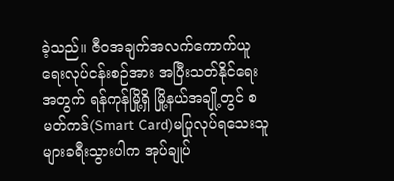ခဲ့သည်။ ဇီဝအချက်အလက်ကောက်ယူရေးလုပ်ငန်းစဉ်အား အပြီးသတ်နိုင်ရေးအတွက် ရန်ကုန်မြို့ရှိ မြို့နယ်အချို့တွင် စမတ်ကဒ်(Smart Card)မပြုလုပ်ရသေးသူ များခရီးသွားပါက အုပ်ချုပ်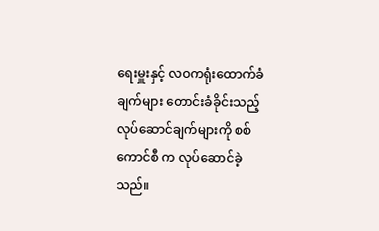ရေးမှူးနှင့် လဝကရုံးထောက်ခံချက်များ တောင်းခံခိုင်းသည့်လုပ်ဆောင်ချက်များကို စစ်ကောင်စီ က လုပ်ဆောင်ခဲ့သည်။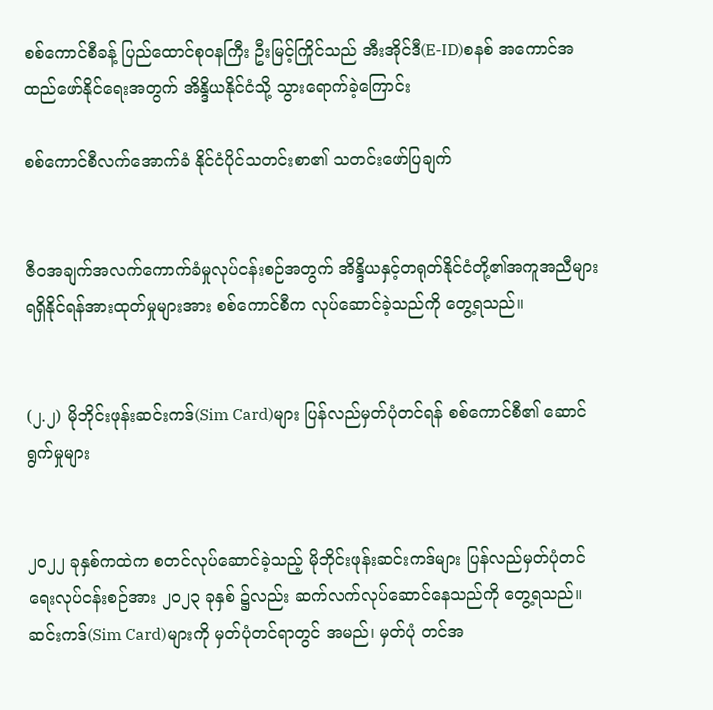စစ်ကောင်စီခန့် ပြည်ထောင်စုဝနကြီး ဦးမြင့်ကြိုင်သည် အီးအိုင်ဒီ(E-ID)စနစ် အကောင်အထည်ဖော်နိုင်ရေးအတွက် အိန္ဒိယနိုင်ငံသို့ သွားရောက်ခဲ့ကြောင်း

စစ်ကောင်စီလက်အောက်ခံ နိုင်ငံပိုင်သတင်းစာ၏ သတင်းဖော်ပြချက်


ဇီဝအချက်အလက်ကောက်ခံမှုလုပ်ငန်းစဉ်အတွက် အိန္ဒိယနှင့်တရုတ်နိုင်ငံတို့၏အကူအညီများရရှိနိုင်ရန်အားထုတ်မှုများအား စစ်ကောင်စီက လုပ်ဆောင်ခဲ့သည်ကို တွေ့ရသည်။


(၂.၂) မိုဘိုင်းဖုန်းဆင်းကဒ်(Sim Card)များ ပြန်လည်မှတ်ပုံတင်ရန် စစ်ကောင်စီ၏ ဆောင်ရွက်မှုများ


၂၀၂၂ ခုနှစ်ကထဲက စတင်လုပ်ဆောင်ခဲ့သည့် မိုဘိုင်းဖုန်းဆင်းကဒ်များ ပြန်လည်မှတ်ပုံတင်ရေးလုပ်ငန်းစဉ်အား ၂၀၂၃ ခုနှစ် ၌လည်း ဆက်လက်လုပ်ဆောင်နေသည်ကို တွေ့ရသည်။ ဆင်းကဒ်(Sim Card)များကို မှတ်ပုံတင်ရာတွင် အမည်၊ မှတ်ပုံ တင်အ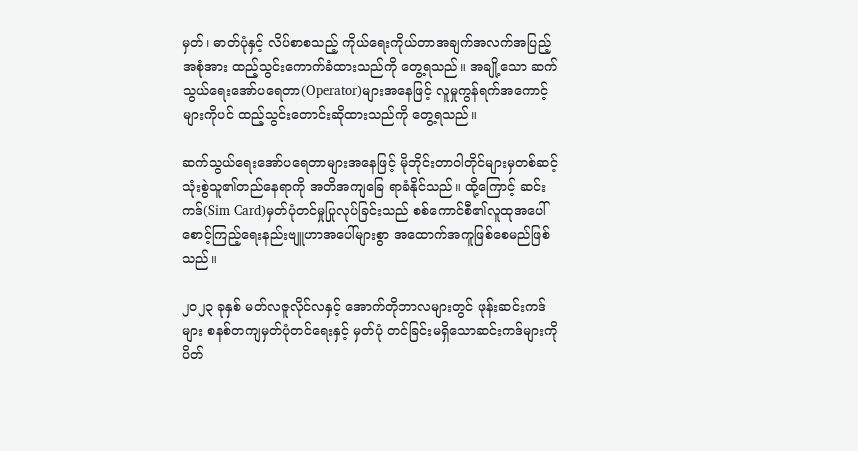မှတ်၊ ဓာတ်ပုံနှင့် လိပ်စာစသည့် ကိုယ်ရေးကိုယ်တာအချက်အလက်အပြည့်အစုံအား ထည့်သွင်းကောက်ခံထားသည်ကို တွေ့ရသည်။ အချို့သော ဆက်သွယ်ရေးအော်ပရေတာ(Operator)များအနေဖြင့် လူမှုကွန်ရက်အကောင့်များကိုပင် ထည့်သွင်းတောင်းဆိုထားသည်ကို တွေ့ရသည်။

ဆက်သွယ်ရေးအော်ပရေတာများအနေဖြင့် မိုဘိုင်းတာဝါတိုင်များမှတစ်ဆင့် သုံးစွဲသူ၏တည်နေရာကို အတိအကျခြေ ရာခံနိုင်သည်။ ထို့ကြောင့် ဆင်းကဒ်(Sim Card)မှတ်ပုံတင်မှုပြုလုပ်ခြင်းသည် စစ်ကောင်စီ၏လူထုအပေါ်စောင့်ကြည့်ရေးနည်းဗျူဟာအပေါ်များစွာ အထောက်အကူဖြစ်စေမည်ဖြစ်သည်။

၂၀၂၃ ခုနှစ် မတ်လဇူလိုင်လနှင့် အောက်တိုဘာလများတွင် ဖုန်းဆင်းကဒ်များ စနစ်တကျမှတ်ပုံတင်ရေးနှင့် မှတ်ပုံ တင်ခြင်းမရှိသောဆင်းကဒ်များကို ပိတ်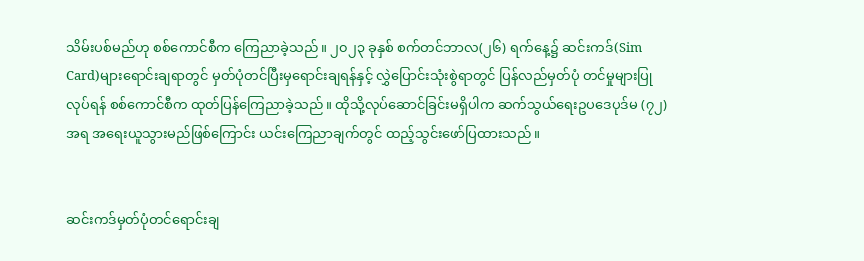သိမ်းပစ်မည်ဟု စစ်ကောင်စီက ကြေညာခဲ့သည်။ ၂၀၂၃ ခုနှစ် စက်တင်ဘာလ(၂၆) ရက်နေ့၌ ဆင်းကဒ်(Sim Card)များရောင်းချရာတွင် မှတ်ပုံတင်ပြီးမှရောင်းချရန်နှင့် လွှဲပြောင်းသုံးစွဲရာတွင် ပြန်လည်မှတ်ပုံ တင်မှုများပြုလုပ်ရန် စစ်ကောင်စီက ထုတ်ပြန်ကြေညာခဲ့သည်။ ထိုသို့လုပ်ဆောင်ခြင်းမရှိပါက ဆက်သွယ်ရေးဥပဒေပုဒ်မ (၇၂)အရ အရေးယူသွားမည်ဖြစ်ကြောင်း ယင်းကြေညာချက်တွင် ထည့်သွင်းဖော်ပြထားသည်။


ဆင်းကဒ်မှတ်ပုံတင်ရောင်းချ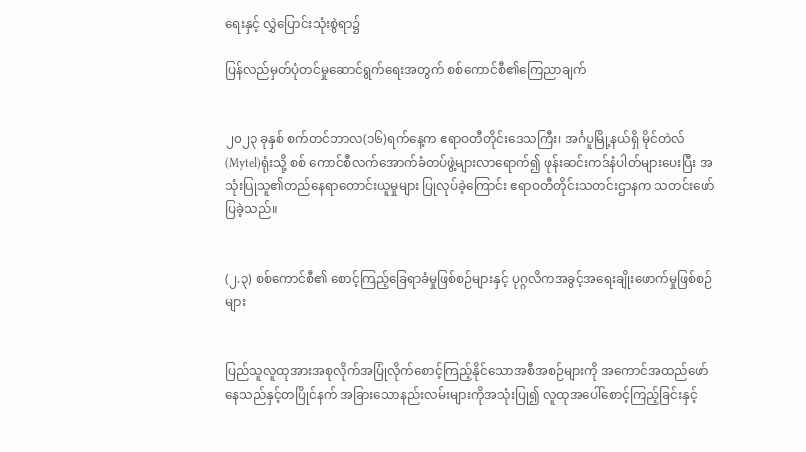ရေးနှင့် လွှဲပြောင်းသုံးစွဲရာ၌

ပြန်လည်မှတ်ပုံတင်မှုဆောင်ရွက်ရေးအတွက် စစ်ကောင်စီ၏ကြေညာချက်


၂၀၂၃ ခုနှစ် စက်တင်ဘာလ(၁၆)ရက်နေ့က ဧရာဝတီတိုင်းဒေသကြီး၊ အင်္ဂပူမြို့နယ်ရှိ မိုင်တဲလ်(Mytel)ရုံးသို့ စစ် ကောင်စီလက်အောက်ခံတပ်ဖွဲ့များလာရောက်၍ ဖုန်းဆင်းကဒ်နံပါတ်များပေးပြီး အသုံးပြုသူ၏တည်နေရာတောင်းယူမှုများ ပြုလုပ်ခဲ့ကြောင်း ဧရာဝတီတိုင်းသတင်းဌာနက သတင်းဖော်ပြခဲ့သည်။


(၂.၃) စစ်ကောင်စီ၏ စောင့်ကြည့်ခြေရာခံမှုဖြစ်စဉ်များနှင့် ပုဂ္ဂလိကအခွင့်အရေးချိုးဖောက်မှုဖြစ်စဉ်များ


ပြည်သူလူထုအားအစုလိုက်အပြုံလိုက်စောင့်ကြည့်နိုင်သောအစီအစဉ်များကို အကောင်အထည်ဖော်နေသည်နှင့်တပြိုင်နက် အခြားသောနည်းလမ်းများကိုအသုံးပြု၍ လူထုအပေါ်စောင့်ကြည့်ခြင်းနှင့်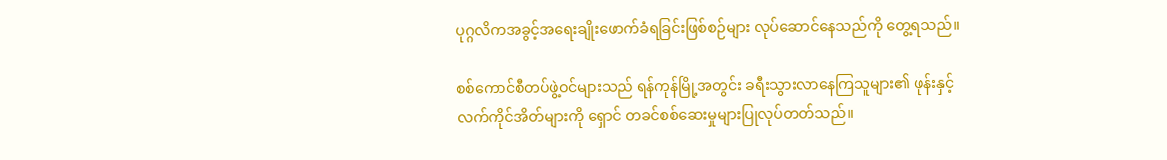ပုဂ္ဂလိကအခွင့်အရေးချိုးဖောက်ခံရခြင်းဖြစ်စဉ်များ လုပ်ဆောင်နေသည်ကို တွေ့ရသည်။

စစ်ကောင်စီတပ်ဖွဲ့ဝင်များသည် ရန်ကုန်မြို့အတွင်း ခရီးသွားလာနေကြသူများ၏ ဖုန်းနှင့်လက်ကိုင်အိတ်များကို ရှောင် တခင်စစ်ဆေးမှုများပြုလုပ်တတ်သည်။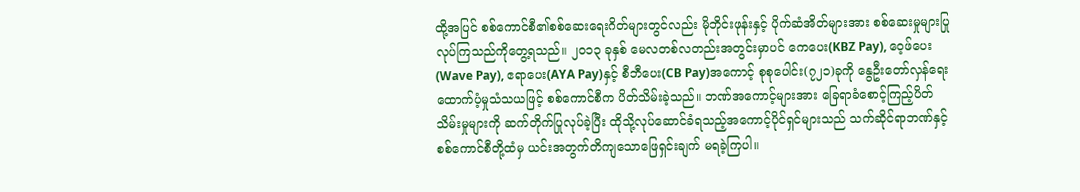ထို့အပြင် စစ်ကောင်စီ၏စစ်ဆေးရေးဂိတ်များတွင်လည်း မိုဘိုင်းဖုန်းနှင့် ပိုက်ဆံအိတ်များအား စစ်ဆေးမှုများပြုလုပ်ကြသည်ကိုတွေ့ရသည်။ ၂၀၁၃ ခုနှစ် မေလတစ်လတည်းအတွင်းမှာပင် ကေပေး(KBZ Pay), ဝေ့ဖ်ပေး(Wave Pay), ဧရာပေး(AYA Pay)နှင့် စီဘီပေး(CB Pay)အကောင့် စုစုပေါင်း(၇၂၁)ခုကို နွေဦးတော်လှန်ရေး ထောက်ပံ့မှုသံသယဖြင့် စစ်ကောင်စီက ပိတ်သိမ်းခဲ့သည်။ ဘဏ်အကောင့်များအား ခြေရာခံစောင့်ကြည့်ပိတ်သိမ်းမှုများကို ဆက်တိုက်ပြုလုပ်ခဲ့ပြီး ထိုသို့လုပ်ဆောင်ခံရသည့်အကောင့်ပိုင်ရှင်များသည် သက်ဆိုင်ရာဘဏ်နှင့်စစ်ကောင်စီတို့ထံမှ ယင်းအတွက်တိကျသောဖြေရှင်းချက် မရခဲ့ကြပါ။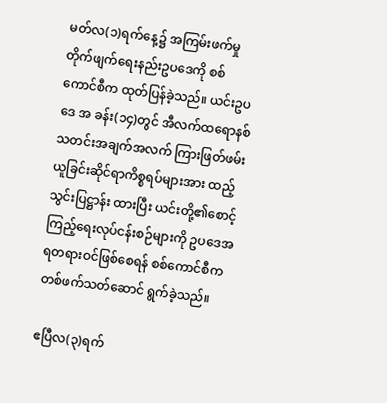မတ်လ(၁)ရက်နေ့၌ အကြမ်းဖက်မှုတိုက်ဖျက်ရေးနည်းဥပဒေကို စစ်ကောင်စီက ထုတ်ပြန်ခဲ့သည်။ ယင်းဥပဒေ အ ခန်း(၁၄)တွင် အီလက်ထရောနစ်သတင်းအချက်အလက် ကြားဖြတ်ဖမ်းယူခြင်းဆိုင်ရာကိစ္စရပ်များအား ထည့်သွင်းပြဋ္ဌာန်း ထားပြီး ယင်းတို့၏စောင့်ကြည့်ရေးလုပ်ငန်းစဉ်များကို ဥပဒေအရတရားဝင်ဖြစ်စေရန် စစ်ကောင်စီက တစ်ဖက်သတ်ဆောင် ရွက်ခဲ့သည်။

ဧပြီလ(၃)ရက်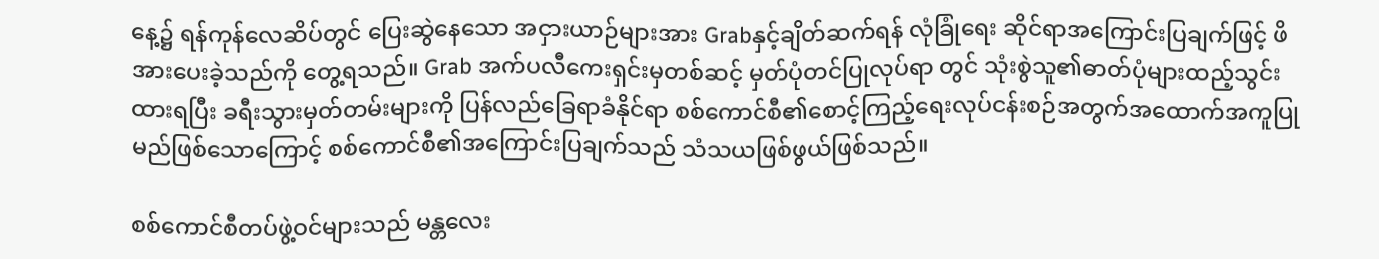နေ့၌ ရန်ကုန်လေဆိပ်တွင် ပြေးဆွဲနေသော အငှားယာဉ်များအား Grabနှင့်ချိတ်ဆက်ရန် လုံခြုံရေး ဆိုင်ရာအကြောင်းပြချက်ဖြင့် ဖိအားပေးခဲ့သည်ကို တွေ့ရသည်။ Grab အက်ပလီကေးရှင်းမှတစ်ဆင့် မှတ်ပုံတင်ပြုလုပ်ရာ တွင် သုံးစွဲသူ၏ဓာတ်ပုံများထည့်သွင်းထားရပြီး ခရီးသွားမှတ်တမ်းများကို ပြန်လည်ခြေရာခံနိုင်ရာ စစ်ကောင်စီ၏စောင့်ကြည့်ရေးလုပ်ငန်းစဉ်အတွက်အထောက်အကူပြုမည်ဖြစ်သောကြောင့် စစ်ကောင်စီ၏အကြောင်းပြချက်သည် သံသယဖြစ်ဖွယ်ဖြစ်သည်။

စစ်ကောင်စီတပ်ဖွဲ့ဝင်များသည် မန္တလေး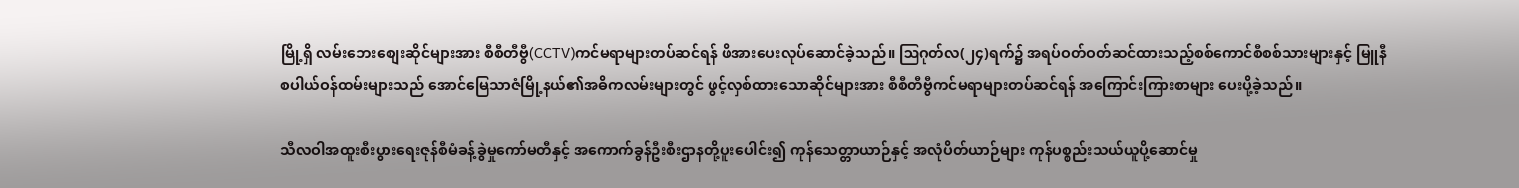မြို့ရှိ လမ်းဘေးစျေးဆိုင်များအား စီစီတီဗွီ(CCTV)ကင်မရာများတပ်ဆင်ရန် ဖိအားပေးလုပ်ဆောင်ခဲ့သည်။ ဩဂုတ်လ(၂၄)ရက်၌ အရပ်ဝတ်ဝတ်ဆင်ထားသည့်စစ်ကောင်စီစစ်သားများနှင့် မြူနီစပါယ်ဝန်ထမ်းများသည် အောင်မြေသာဇံမြို့နယ်၏အဓိကလမ်းများတွင် ဖွင့်လှစ်ထားသောဆိုင်များအား စီစီတီဗွီကင်မရာများတပ်ဆင်ရန် အကြောင်းကြားစာများ ပေးပို့ခဲ့သည်။

သီလဝါအထူးစီးပွားရေးဇုန်စီမံခန့်ခွဲမှုကော်မတီနှင့် အကောက်ခွန်ဦးစီးဌာနတို့ပူးပေါင်း၍ ကုန်သေတ္တာယာဉ်နှင့် အလုံပိတ်ယာဉ်များ ကုန်ပစ္စည်းသယ်ယူပို့ဆောင်မှု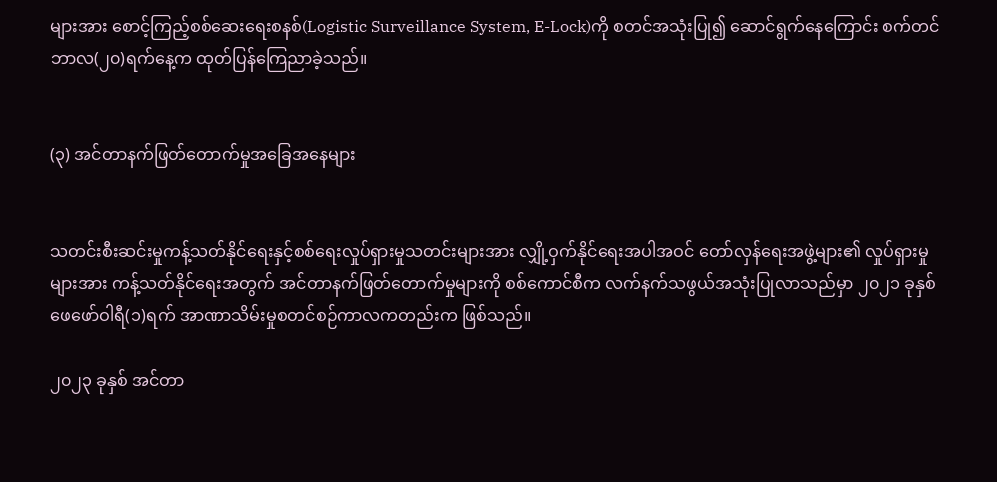များအား စောင့်ကြည့်စစ်ဆေးရေးစနစ်(Logistic Surveillance System, E-Lock)ကို စတင်အသုံးပြု၍ ဆောင်ရွက်နေကြောင်း စက်တင်ဘာလ(၂၀)ရက်နေ့က ထုတ်ပြန်ကြေညာခဲ့သည်။


(၃) အင်တာနက်ဖြတ်တောက်မှုအခြေအနေများ


သတင်းစီးဆင်းမှုကန့်သတ်နိုင်ရေးနှင့်စစ်ရေးလှုပ်ရှားမှုသတင်းများအား လျှို့ဝှက်နိုင်ရေးအပါအဝင် တော်လှန်ရေးအဖွဲ့များ၏ လှုပ်ရှားမှုများအား ကန့်သတ်နိုင်ရေးအတွက် အင်တာနက်ဖြတ်တောက်မှုများကို စစ်ကောင်စီက လက်နက်သဖွယ်အသုံးပြုလာသည်မှာ ၂၀၂၁ ခုနှစ် ဖေဖော်ဝါရီ(၁)ရက် အာဏာသိမ်းမှုစတင်စဉ်ကာလကတည်းက ဖြစ်သည်။

၂၀၂၃ ခုနှစ် အင်တာ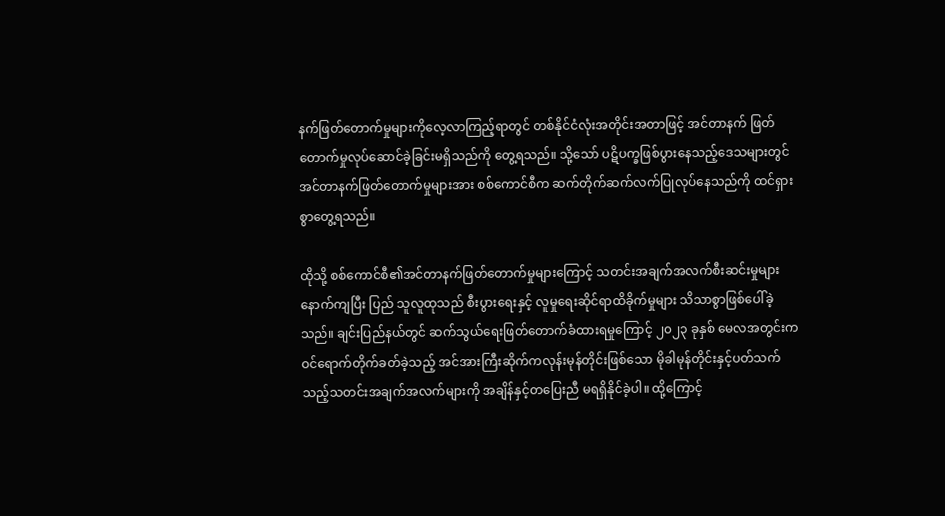နက်ဖြတ်တောက်မှုများကိုလေ့လာကြည့်ရာတွင် တစ်နိုင်ငံလုံးအတိုင်းအတာဖြင့် အင်တာနက် ဖြတ်တောက်မှုလုပ်ဆောင်ခဲ့ခြင်းမရှိသည်ကို တွေ့ရသည်။ သို့သော် ပဋိပက္ခဖြစ်ပွားနေသည့်ဒေသများတွင် အင်တာနက်ဖြတ်တောက်မှုများအား စစ်ကောင်စီက ဆက်တိုက်ဆက်လက်ပြုလုပ်နေသည်ကို ထင်ရှားစွာတွေ့ရသည်။

ထိုသို့ စစ်ကောင်စီ၏အင်တာနက်ဖြတ်တောက်မှုများကြောင့် သတင်းအချက်အလက်စီးဆင်းမှုများနောက်ကျပြီး ပြည် သူလူထုသည် စီးပွားရေးနှင့် လူမှုရေးဆိုင်ရာထိခိုက်မှုများ သိသာစွာဖြစ်ပေါ်ခဲ့သည်။ ချင်းပြည်နယ်တွင် ဆက်သွယ်ရေးဖြတ်တောက်ခံထားရမှုကြောင့် ၂၀၂၃ ခုနှစ် မေလအတွင်းက ဝင်ရောက်တိုက်ခတ်ခဲ့သည့် အင်အားကြီးဆိုက်ကလုန်းမုန်တိုင်းဖြစ်သော မိုခါမုန်တိုင်းနှင့်ပတ်သက်သည့်သတင်းအချက်အလက်များကို အချိန်နှင့်တပြေးညီ မရရှိနိုင်ခဲ့ပါ။ ထို့ကြောင့်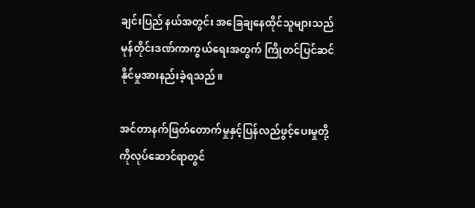ချင်းပြည် နယ်အတွင်း အခြေချနေထိုင်သူများသည် မုန်တိုင်းဒဏ်ကာကွယ်ရေးအတွက် ကြိုတင်ပြင်ဆင်နိုင်မှုအားနည်းခဲ့ရသည်။

အင်တာနက်ဖြတ်တောက်မှုနှင့်ပြန်လည်ဖွင့်ပေးမှုတို့ကိုလုပ်ဆောင်ရာတွင်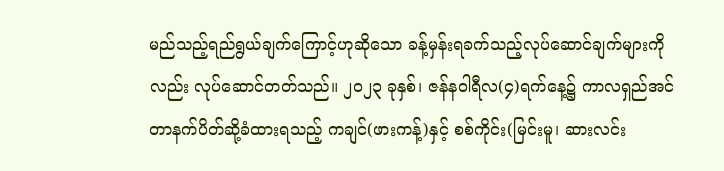မည်သည့်ရည်ရွယ်ချက်ကြောင့်ဟုဆိုသော ခန့်မှန်းရခက်သည့်လုပ်ဆောင်ချက်များကိုလည်း လုပ်ဆောင်တတ်သည်။ ၂၀၂၃ ခုနှစ်၊ ဇန်နဝါရီလ(၄)ရက်နေ့၌ ကာလရှည်အင်တာနက်ပိတ်ဆို့ခံထားရသည့် ကချင်(ဖားကန့်)နှင့် စစ်ကိုင်း(မြင်းမူ၊ ဆားလင်း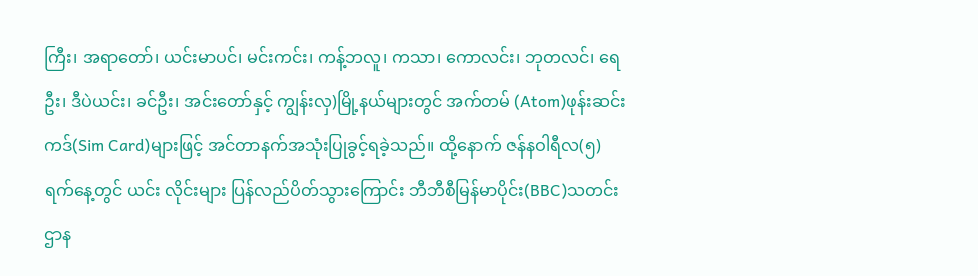ကြီး၊ အရာတော်၊ ယင်းမာပင်၊ မင်းကင်း၊ ကန့်ဘလူ၊ ကသာ၊ ကောလင်း၊ ဘုတလင်၊ ရေဦး၊ ဒီပဲယင်း၊ ခင်ဦး၊ အင်းတော်နှင့် ကျွန်းလှ)မြို့နယ်များတွင် အက်တမ် (Atom)ဖုန်းဆင်းကဒ်(Sim Card)များဖြင့် အင်တာနက်အသုံးပြုခွင့်ရခဲ့သည်။ ထို့နောက် ဇန်နဝါရီလ(၅)ရက်နေ့တွင် ယင်း လိုင်းများ ပြန်လည်ပိတ်သွားကြောင်း ဘီဘီစီမြန်မာပိုင်း(BBC)သတင်းဌာန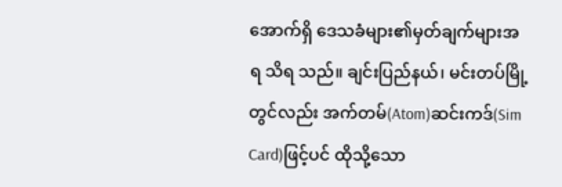အောက်ရှိ ဒေသခံများ၏မှတ်ချက်များအရ သိရ သည်။ ချင်းပြည်နယ်၊ မင်းတပ်မြို့တွင်လည်း အက်တမ်(Atom)ဆင်းကဒ်(Sim Card)ဖြင့်ပင် ထိုသို့သော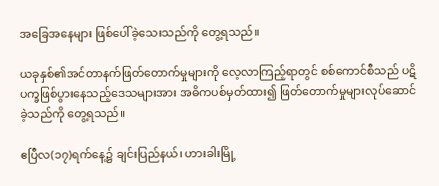အခြေအနေများ ဖြစ်ပေါ်ခဲ့သေးသည်ကို တွေ့ရသည်။

ယခုနှစ်၏အင်တာနက်ဖြတ်တောက်မှုများကို လေ့လာကြည့်ရာတွင် စစ်ကောင်စီသည် ပဋိပက္ခဖြစ်ပွားနေသည့်ဒေသများအား အဓိကပစ်မှတ်ထား၍ ဖြတ်တောက်မှုများလုပ်ဆောင်ခဲ့သည်ကို တွေ့ရသည်။

ဧပြီလ(၁၇)ရက်နေ့၌ ချင်းပြည်နယ်၊ ဟားခါးမြို့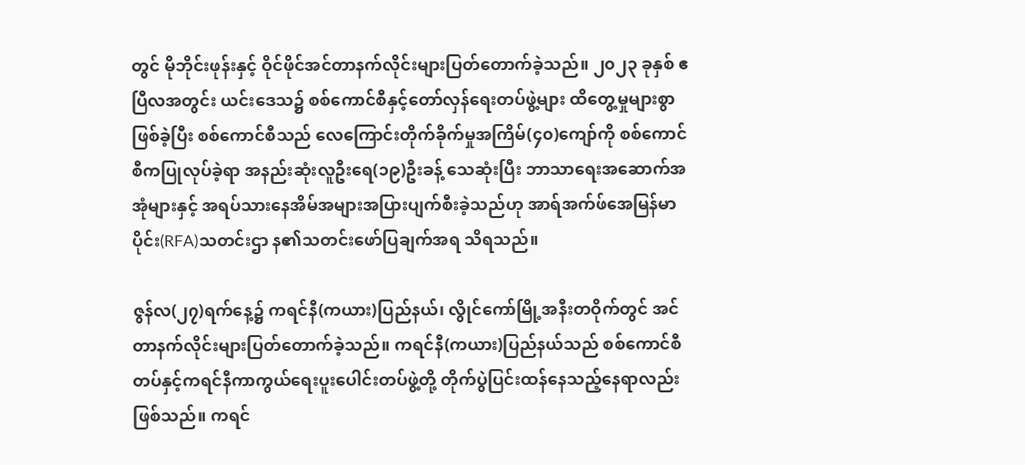တွင် မိုဘိုင်းဖုန်းနှင့် ဝိုင်ဖိုင်အင်တာနက်လိုင်းများပြတ်တောက်ခဲ့သည်။ ၂၀၂၃ ခုနှစ် ဧပြီလအတွင်း ယင်းဒေသ၌ စစ်ကောင်စီနှင့်တော်လှန်ရေးတပ်ဖွဲ့များ ထိတွေ့မှုများစွာဖြစ်ခဲ့ပြီး စစ်ကောင်စီသည် လေကြောင်းတိုက်ခိုက်မှုအကြိမ်(၄၀)ကျော်ကို စစ်ကောင်စီကပြုလုပ်ခဲ့ရာ အနည်းဆုံးလူဦးရေ(၁၉)ဦးခန့် သေဆုံးပြီး ဘာသာရေးအဆောက်အအုံများနှင့် အရပ်သားနေအိမ်အများအပြားပျက်စီးခဲ့သည်ဟု အာရ်အက်ဖ်အေမြန်မာပိုင်း(RFA)သတင်းဌာ န၏သတင်းဖော်ပြချက်အရ သိရသည်။

ဇွန်လ(၂၇)ရက်နေ့၌ ကရင်နီ(ကယား)ပြည်နယ်၊ လွိုင်ကော်မြို့အနီးတဝိုက်တွင် အင်တာနက်လိုင်းများပြတ်တောက်ခဲ့သည်။ ကရင်နီ(ကယား)ပြည်နယ်သည် စစ်ကောင်စီတပ်နှင့်ကရင်နီကာကွယ်ရေးပူးပေါင်းတပ်ဖွဲ့တို့ တိုက်ပွဲပြင်းထန်နေသည့်နေရာလည်းဖြစ်သည်။ ကရင်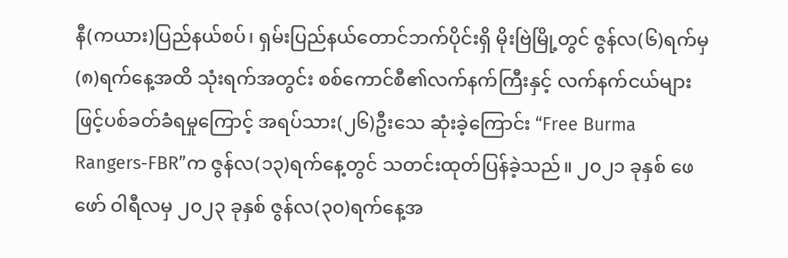နီ(ကယား)ပြည်နယ်စပ်၊ ရှမ်းပြည်နယ်တောင်ဘက်ပိုင်းရှိ မိုးဗြဲမြို့တွင် ဇွန်လ(၆)ရက်မှ (၈)ရက်နေ့အထိ သုံးရက်အတွင်း စစ်ကောင်စီ၏လက်နက်ကြီးနှင့် လက်နက်ငယ်များဖြင့်ပစ်ခတ်ခံရမှုကြောင့် အရပ်သား(၂၆)ဦးသေ ဆုံးခဲ့ကြောင်း “Free Burma Rangers-FBR”က ဇွန်လ(၁၃)ရက်နေ့တွင် သတင်းထုတ်ပြန်ခဲ့သည်။ ၂၀၂၁ ခုနှစ် ဖေဖော် ဝါရီလမှ ၂၀၂၃ ခုနှစ် ဇွန်လ(၃၀)ရက်နေ့အ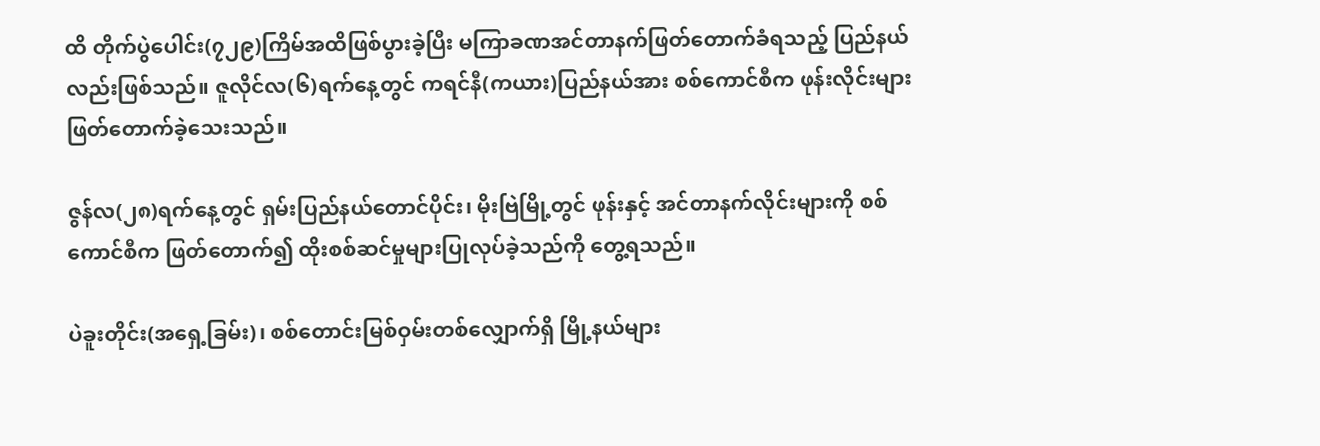ထိ တိုက်ပွဲပေါင်း(၇၂၉)ကြိမ်အထိဖြစ်ပွားခဲ့ပြီး မကြာခဏအင်တာနက်ဖြတ်တောက်ခံရသည့် ပြည်နယ်လည်းဖြစ်သည်။ ဇူလိုင်လ(၆)ရက်နေ့တွင် ကရင်နီ(ကယား)ပြည်နယ်အား စစ်ကောင်စီက ဖုန်းလိုင်းများ ဖြတ်တောက်ခဲ့သေးသည်။

ဇွန်လ(၂၈)ရက်နေ့တွင် ရှမ်းပြည်နယ်တောင်ပိုင်း၊ မိုးဗြဲမြို့တွင် ဖုန်းနှင့် အင်တာနက်လိုင်းများကို စစ်ကောင်စီက ဖြတ်တောက်၍ ထိုးစစ်ဆင်မှုများပြုလုပ်ခဲ့သည်ကို တွေ့ရသည်။

ပဲခူးတိုင်း(အရှေ့ခြမ်း)၊ စစ်တောင်းမြစ်ဝှမ်းတစ်လျှောက်ရှိ မြို့နယ်များ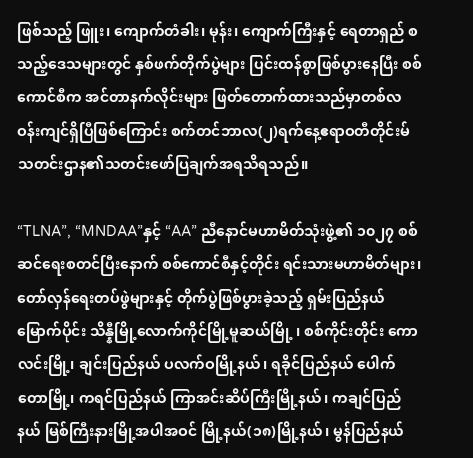ဖြစ်သည့် ဖြူး၊ ကျောက်တံခါး၊ မုန်း၊ ကျောက်ကြီးနှင့် ရေတာရှည် စသည့်ဒေသများတွင် နှစ်ဖက်တိုက်ပွဲများ ပြင်းထန်စွာဖြစ်ပွားနေပြီး စစ်ကောင်စီက အင်တာနက်လိုင်းများ ဖြတ်တောက်ထားသည်မှာတစ်လဝန်းကျင်ရှိပြီဖြစ်ကြောင်း စက်တင်ဘာလ(၂)ရက်နေ့ဧရာဝတီတိုင်းမ်သတင်းဌာန၏သတင်းဖော်ပြချက်အရသိရသည်။

“TLNA”, “MNDAA”နှင့် “AA” ညီနောင်မဟာမိတ်သုံးဖွဲ့၏ ၁၀၂၇ စစ်ဆင်ရေးစတင်ပြီးနောက် စစ်ကောင်စီနှင့်တိုင်း ရင်းသားမဟာမိတ်များ၊ တော်လှန်ရေးတပ်ဖွဲများနှင့် တိုက်ပွဲဖြစ်ပွားခဲ့သည့် ရှမ်းပြည်နယ်မြောက်ပိုင်း သိန္နီမြို့လောက်ကိုင်မြို့မူဆယ်မြို့ ၊ စစ်ကိုင်းတိုင်း ကောလင်းမြို့၊ ချင်းပြည်နယ် ပလက်ဝမြို့နယ်၊ ရခိုင်ပြည်နယ် ပေါက်တောမြို့၊ ကရင်ပြည်နယ် ကြာအင်းဆိပ်ကြီးမြို့နယ်၊ ကချင်ပြည်နယ် မြစ်ကြီးနားမြို့အပါအဝင် မြို့နယ်(၁၈)မြို့နယ်၊ မွန်ပြည်နယ်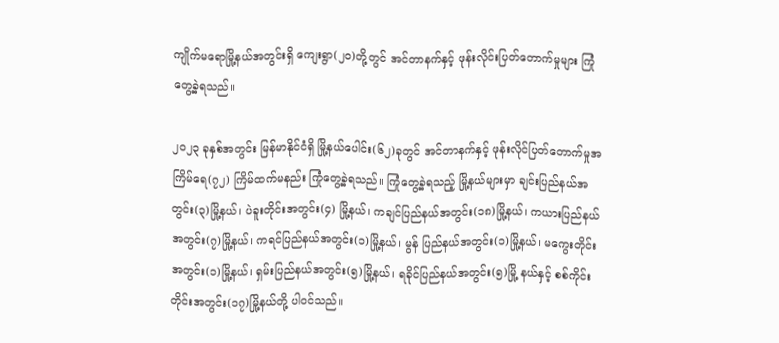ကျိုက်မရောမြို့နယ်အတွင်းရှိ ကျေးရွာ(၂၀)တို့တွင် အင်တာနက်နှင့် ဖုန်းလိုင်းပြတ်တောက်မှုများ ကြုံတွေ့ခဲ့ရသည်။

၂၀၂၃ ခုနှစ်အတွင်း မြန်မာနိုင်ငံရှိ မြို့နယ်ပေါင်း(၆၂)ခုတွင် အင်တာနက်နှင့် ဖုန်းလိုင်ပြတ်တောက်မှုအကြိမ်ရေ(၇၂) ကြိမ်ထက်မနည်း ကြုံတွေ့ခဲ့ရသည်။ ကြုံတွေ့ခဲ့ရသည့် မြို့နယ်များမှာ ချင်းပြည်နယ်အတွင်း(၃)မြို့နယ်၊ ပဲခူးတိုင်းအတွင်း(၄) မြို့နယ်၊ ကချင်ပြည်နယ်အတွင်း(၁၈)မြို့နယ်၊ ကယားပြည်နယ်အတွင်း(၇)မြို့နယ်၊ ကရင်ပြည်နယ်အတွင်း(၁)မြို့နယ်၊ မွန် ပြည်နယ်အတွင်း(၁)မြို့နယ်၊ မကွေးတိုင်းအတွင်း(၁)မြို့နယ်၊ ရှမ်းပြည်နယ်အတွင်း(၅)မြို့နယ်၊ ရခိုင်ပြည်နယ်အတွင်း(၅)မြို့ နယ်နှင့် စစ်ကိုင်းတိုင်းအတွင်း(၁၇)မြို့နယ်တို့ ပါဝင်သည်။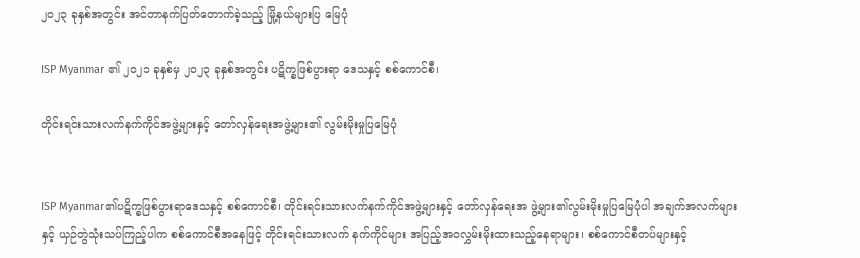၂၀၂၃ ခုနှစ်အတွင်း အင်တာနက်ပြတ်တောက်ခဲ့သည့် မြို့နယ်များပြ မြေပုံ

ISP Myanmar ၏ ၂၀၂၁ ခုနှစ်မှ ၂၀၂၃ ခုနှစ်အတွင်း ပဋိက္ခဖြစ်ပွားရာ ဒေသနှင့် စစ်ကောင်စီ၊

တိုင်းရင်းသားလက်နက်ကိုင်အဖွဲ့များနှင့် တော်လှန်ရေးအဖွဲ့များ၏ လွမ်းမိုးမှုပြမြေပုံ


ISP Myanmar၏ပဋိက္ခဖြစ်ပွားရာဒေသနှင့် စစ်ကောင်စီ၊ တိုင်းရင်းသားလက်နက်ကိုင်အဖွဲ့များနှင့် တော်လှန်ရေးအ ဖွဲ့များ၏လွမ်းမိုးမှုပြမြေပုံပါ အချက်အလက်များနှင့် ယှဉ်တွဲသုံးသပ်ကြည့်ပါက စစ်ကောင်စီအနေဖြင့် တိုင်းရင်းသားလက် နက်ကိုင်များ အပြည့်အဝလွှမ်းမိုးထားသည့်နေရာများ၊ စစ်ကောင်စီတပ်များနှင့်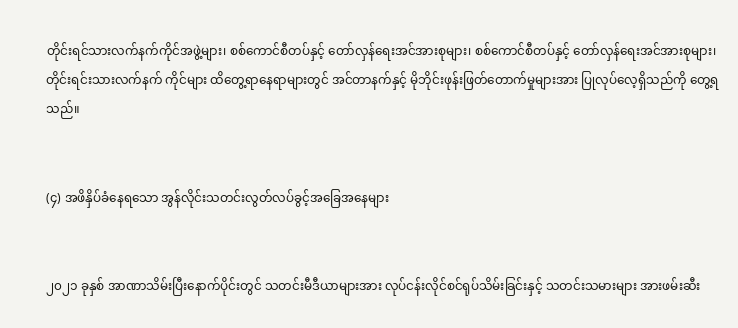တိုင်းရင်သားလက်နက်ကိုင်အဖွဲ့များ၊ စစ်ကောင်စီတပ်နှင့် တော်လှန်ရေးအင်အားစုများ၊ စစ်ကောင်စီတပ်နှင့် တော်လှန်ရေးအင်အားစုများ၊ တိုင်းရင်းသားလက်နက် ကိုင်များ ထိတွေ့ရာနေရာများတွင် အင်တာနက်နှင့် မိုဘိုင်းဖုန်းဖြတ်တောက်မှုများအား ပြုလုပ်လေ့ရှိသည်ကို တွေ့ရသည်။


(၄) အဖိနှိပ်ခံနေရသော အွန်လိုင်းသတင်းလွတ်လပ်ခွင့်အခြေအနေများ


၂၀၂၁ ခုနှစ် အာဏာသိမ်းပြီးနောက်ပိုင်းတွင် သတင်းမီဒီယာများအား လုပ်ငန်းလိုင်စင်ရုပ်သိမ်းခြင်းနှင့် သတင်းသမားများ အားဖမ်းဆီး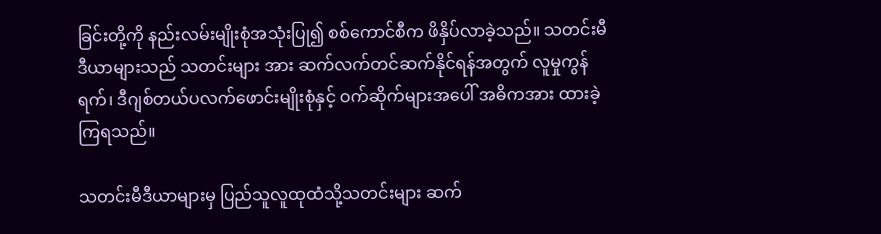ခြင်းတို့ကို နည်းလမ်းမျိုးစုံအသုံးပြု၍ စစ်ကောင်စီက ဖိနှိပ်လာခဲ့သည်။ သတင်းမီဒီယာများသည် သတင်းများ အား ဆက်လက်တင်ဆက်နိုင်ရန်အတွက် လူမှုကွန်ရက်၊ ဒီဂျစ်တယ်ပလက်ဖောင်းမျိုးစုံနှင့် ဝက်ဆိုက်များအပေါ် အဓိကအား ထားခဲ့ကြရသည်။

သတင်းမီဒီယာများမှ ပြည်သူလူထုထံသို့သတင်းများ ဆက်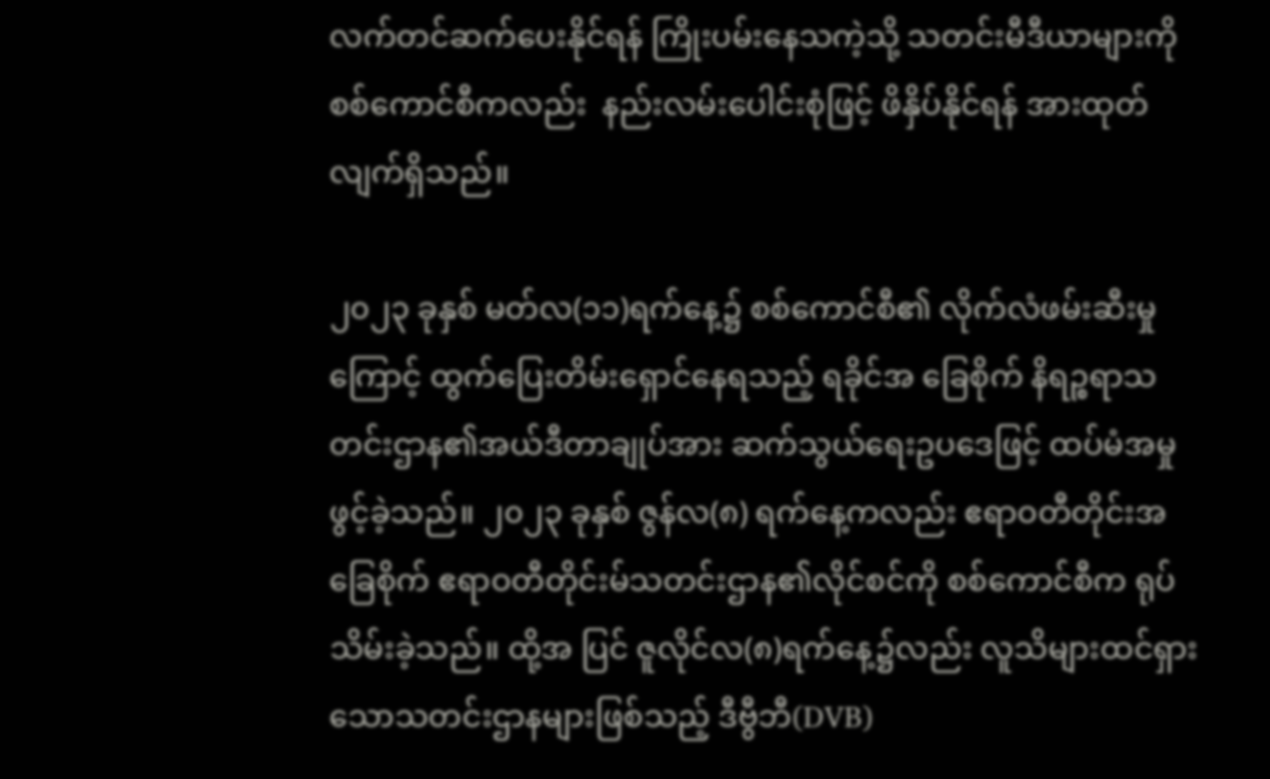လက်တင်ဆက်ပေးနိုင်ရန် ကြိုးပမ်းနေသကဲ့သို့ သတင်းမီဒီယာများကို စစ်ကောင်စီကလည်း  နည်းလမ်းပေါင်းစုံဖြင့် ဖိနှိပ်နိုင်ရန် အားထုတ်လျက်ရှိသည်။

၂၀၂၃ ခုနှစ် မတ်လ(၁၁)ရက်နေ့၌ စစ်ကောင်စီ၏ လိုက်လံဖမ်းဆီးမှုကြောင့် ထွက်ပြေးတိမ်းရှောင်နေရသည့် ရခိုင်အ ခြေစိုက် နိရဉ္စရာသတင်းဌာန၏အယ်ဒီတာချုပ်အား ဆက်သွယ်ရေးဥပဒေဖြင့် ထပ်မံအမှုဖွင့်ခဲ့သည်။ ၂၀၂၃ ခုနှစ် ဇွန်လ(၈) ရက်နေ့ကလည်း ဧရာဝတီတိုင်းအခြေစိုက် ဧရာဝတီတိုင်းမ်သတင်းဌာန၏လိုင်စင်ကို စစ်ကောင်စီက ရုပ်သိမ်းခဲ့သည်။ ထို့အ ပြင် ဇူလိုင်လ(၈)ရက်နေ့၌လည်း လူသိများထင်ရှားသောသတင်းဌာနများဖြစ်သည့် ဒီဗွီဘီ(DVB)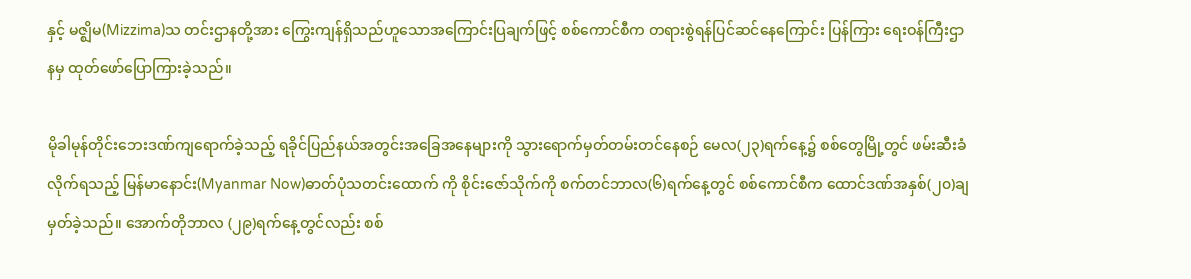နှင့် မဇ္ဈိမ(Mizzima)သ တင်းဌာနတို့အား ကြွေးကျန်ရှိသည်ဟူသောအကြောင်းပြချက်ဖြင့် စစ်ကောင်စီက တရားစွဲရန်ပြင်ဆင်နေကြောင်း ပြန်ကြား ရေးဝန်ကြီးဌာနမှ ထုတ်ဖော်ပြောကြားခဲ့သည်။

မိုခါမုန်တိုင်းဘေးဒဏ်ကျရောက်ခဲ့သည့် ရခိုင်ပြည်နယ်အတွင်းအခြေအနေများကို သွားရောက်မှတ်တမ်းတင်နေစဉ် မေလ(၂၃)ရက်နေ့၌ စစ်တွေမြို့တွင် ဖမ်းဆီးခံလိုက်ရသည့် မြန်မာနောင်း(Myanmar Now)ဓာတ်ပုံသတင်းထောက် ကို စိုင်းဇော်သိုက်ကို စက်တင်ဘာလ(၆)ရက်နေ့တွင် စစ်ကောင်စီက ထောင်ဒဏ်အနှစ်(၂၀)ချမှတ်ခဲ့သည်။ အောက်တိုဘာလ (၂၉)ရက်နေ့တွင်လည်း စစ်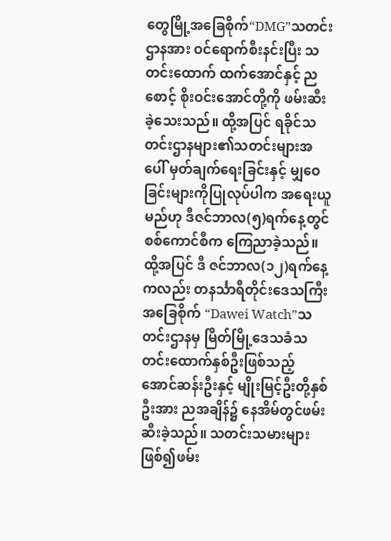တွေမြို့အခြေစိုက်“DMG”သတင်းဌာနအား ဝင်ရောက်စီးနင်းပြီး သတင်းထောက် ထက်အောင်နှင့် ညစောင့် စိုးဝင်းအောင်တို့ကို ဖမ်းဆီးခဲ့သေးသည်။ ထို့အပြင် ရခိုင်သတင်းဌာနများ၏သတင်းများအပေါ် မှတ်ချက်ရေးခြင်းနှင့် မျှဝေခြင်းများကိုပြုလုပ်ပါက အရေးယူမည်ဟု ဒီဇင်ဘာလ(၅)ရက်နေ့တွင် စစ်ကောင်စီက ကြေညာခဲ့သည်။ ထို့အပြင် ဒီ ဇင်ဘာလ(၁၂)ရက်နေ့ကလည်း တနင်္သာရီတိုင်းဒေသကြီးအခြေစိုက် “Dawei Watch”သတင်းဌာနမှ မြိတ်မြို့ဒေသခံသ တင်းထောက်နှစ်ဦးဖြစ်သည့် အောင်ဆန်းဦးနှင့် မျိုးမြင့်ဦးတို့နှစ်ဦးအား ညအချိန်၌ နေအိမ်တွင်ဖမ်းဆီးခဲ့သည်။ သတင်းသမားများဖြစ်၍ဖမ်း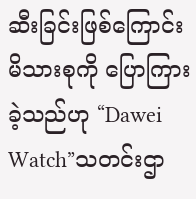ဆီးခြင်းဖြစ်ကြောင်း မိသားစုကို ပြောကြားခဲ့သည်ဟု “Dawei Watch”သတင်းဌာ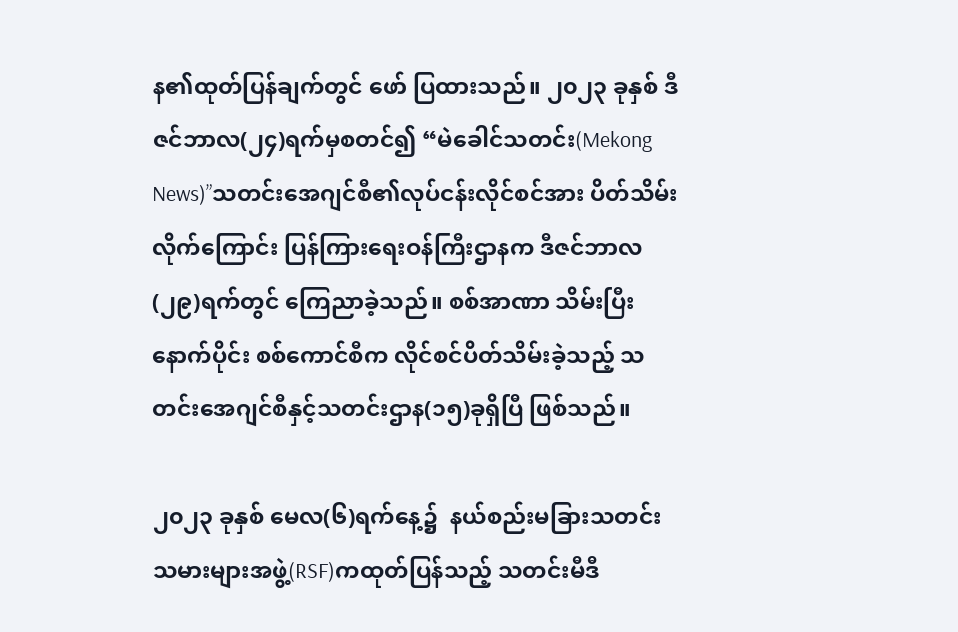န၏ထုတ်ပြန်ချက်တွင် ဖော် ပြထားသည်။ ၂၀၂၃ ခုနှစ် ဒီဇင်ဘာလ(၂၄)ရက်မှစတင်၍ “မဲခေါင်သတင်း(Mekong News)”သတင်းအေဂျင်စီ၏လုပ်ငန်းလိုင်စင်အား ပိတ်သိမ်းလိုက်ကြောင်း ပြန်ကြားရေးဝန်ကြီးဌာနက ဒီဇင်ဘာလ(၂၉)ရက်တွင် ကြေညာခဲ့သည်။ စစ်အာဏာ သိမ်းပြီးနောက်ပိုင်း စစ်ကောင်စီက လိုင်စင်ပိတ်သိမ်းခဲ့သည့် သတင်းအေဂျင်စီနှင့်သတင်းဌာန(၁၅)ခုရှိပြီ ဖြစ်သည်။

၂၀၂၃ ခုနှစ် မေလ(၆)ရက်နေ့၌  နယ်စည်းမခြားသတင်းသမားများအဖွဲ့(RSF)ကထုတ်ပြန်သည့် သတင်းမီဒီ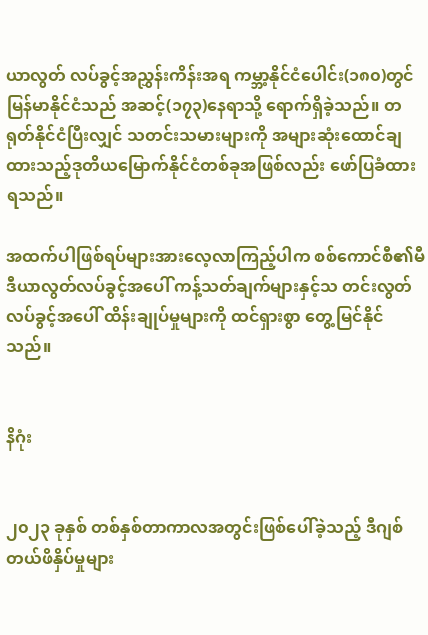ယာလွတ် လပ်ခွင့်အညွှန်းကိန်းအရ ကမ္ဘာ့နိုင်ငံပေါင်း(၁၈၀)တွင် မြန်မာနိုင်ငံသည် အဆင့်(၁၇၃)နေရာသို့ ရောက်ရှိခဲ့သည်။ တရုတ်နိုင်ငံပြီးလျှင် သတင်းသမားများကို အများဆုံးထောင်ချထားသည့်ဒုတိယမြောက်နိုင်ငံတစ်ခုအဖြစ်လည်း ဖော်ပြခံထားရသည်။

အထက်ပါဖြစ်ရပ်များအားလေ့လာကြည့်ပါက စစ်ကောင်စီ၏မီဒီယာလွတ်လပ်ခွင့်အပေါ် ကန့်သတ်ချက်များနှင့်သ တင်းလွတ်လပ်ခွင့်အပေါ် ထိန်းချုပ်မှုများကို ထင်ရှားစွာ တွေ့မြင်နိုင်သည်။


နိဂုံး


၂၀၂၃ ခုနှစ် တစ်နှစ်တာကာလအတွင်းဖြစ်ပေါ်ခဲ့သည့် ဒီဂျစ်တယ်ဖိနှိပ်မှုများ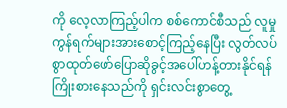ကို လေ့လာကြည့်ပါက စစ်ကောင်စီသည် လူမှုကွန်ရက်များအားစောင့်ကြည့်နေပြီး လွတ်လပ်စွာထုတ်ဖော်ပြောဆိုခွင့်အပေါ်ဟန့်တားနိုင်ရန် ကြိုးစားနေသည်ကို ရှင်းလင်းစွာတွေ့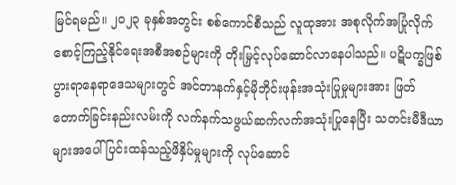မြင်ရမည်။ ၂၀၂၃ ခုနှစ်အတွင်း စစ်ကောင်စီသည် လူထုအား အစုလိုက်အပြုံလိုက် စောင့်ကြည့်နိုင်ရေးအစီအစဉ်များကို တိုးမြှင့်လုပ်ဆောင်လာနေပါသည်။ ပဋိပက္ခဖြစ်ပွားရာနေရာဒေသများတွင် အင်တာနက်နှင့်မိုဘိုင်းဖုန်းအသုံးပြုမှုများအား ဖြတ်တောက်ခြင်းနည်းလမ်းကို လက်နက်သဖွယ်ဆက်လက်အသုံးပြုနေပြီး သတင်းမီဒီယာများအပေါ် ပြင်းထန်သည့်ဖိနှိပ်မှုများကို လုပ်ဆောင်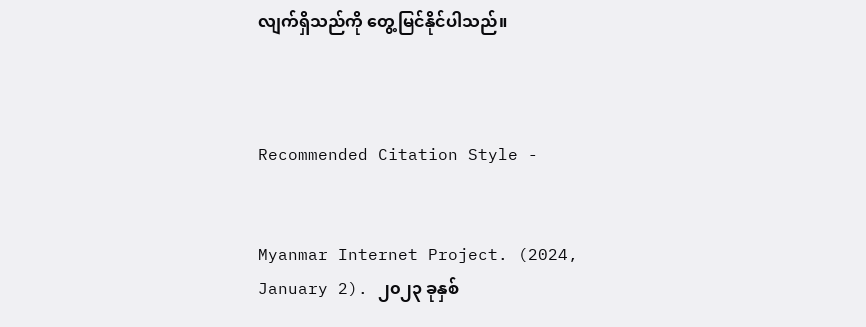လျက်ရှိသည်ကို တွေ့မြင်နိုင်ပါသည်။



Recommended Citation Style -


Myanmar Internet Project. (2024, January 2). ၂၀၂၃ ခုနှစ်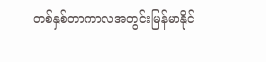တစ်နှစ်တာကာလအတွင်းမြန်မာနိုင်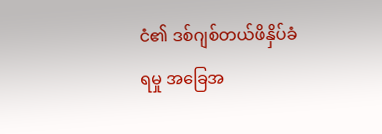ငံ၏ ဒစ်ဂျစ်တယ်ဖိနှိပ်ခံရမှု အခြေအ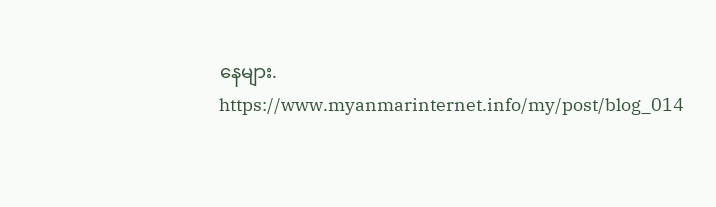နေများ. https://www.myanmarinternet.info/my/post/blog_014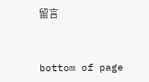留言


bottom of page